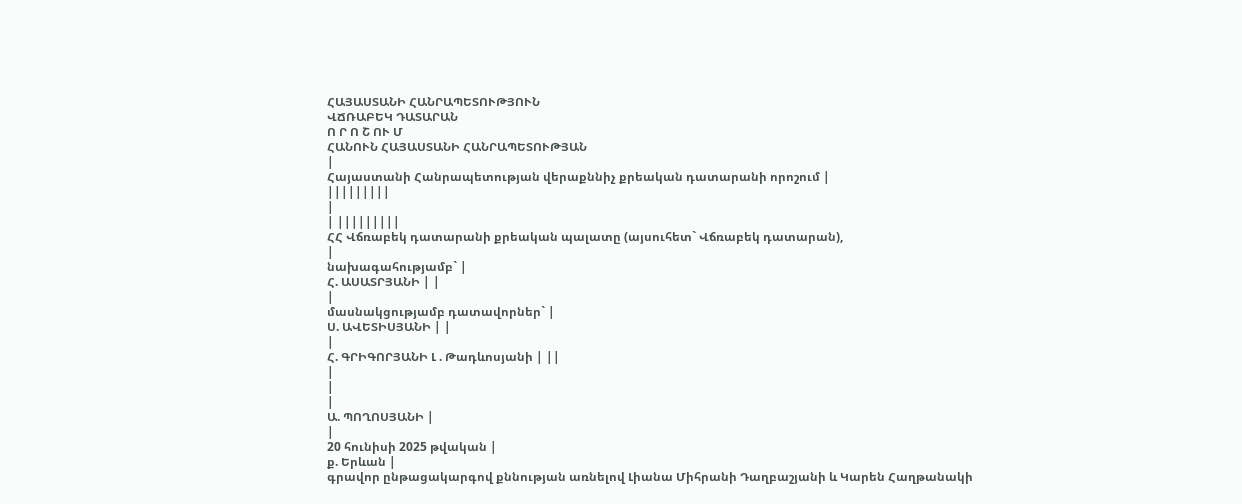ՀԱՅԱՍՏԱՆԻ ՀԱՆՐԱՊԵՏՈՒԹՅՈՒՆ
ՎՃՌԱԲԵԿ ԴԱՏԱՐԱՆ
Ո Ր Ո Շ ՈՒ Մ
ՀԱՆՈՒՆ ՀԱՅԱՍՏԱՆԻ ՀԱՆՐԱՊԵՏՈՒԹՅԱՆ
|
Հայաստանի Հանրապետության վերաքննիչ քրեական դատարանի որոշում |
|||||||||
|
| |||||||||
ՀՀ Վճռաբեկ դատարանի քրեական պալատը (այսուհետ` Վճռաբեկ դատարան),
|
նախագահությամբ` |
Հ. ԱՍԱՏՐՅԱՆԻ | |
|
մասնակցությամբ դատավորներ` |
Ս. ԱՎԵՏԻՍՅԱՆԻ | |
|
Հ. ԳՐԻԳՈՐՅԱՆԻ Լ . Թադևոսյանի | ||
|
|
|
Ա. ՊՈՂՈՍՅԱՆԻ |
|
20 հունիսի 2025 թվական |
ք. Երևան |
գրավոր ընթացակարգով քննության առնելով Լիանա Միհրանի Դաղբաշյանի և Կարեն Հաղթանակի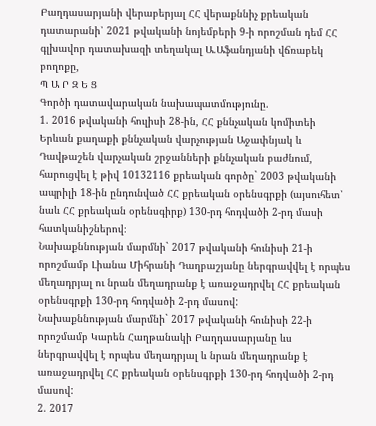Բաղդասարյանի վերաբերյալ ՀՀ վերաքննիչ քրեական դատարանի՝ 2021 թվականի նոյեմբերի 9-ի որոշման դեմ ՀՀ գլխավոր դատախազի տեղակալ Ա.Աֆանդյանի վճռաբեկ բողոքը,
Պ Ա Ր Զ Ե Ց
Գործի դատավարական նախապատմությունը.
1. 2016 թվականի հուլիսի 28-ին, ՀՀ քննչական կոմիտեի Երևան քաղաքի քննչական վարչության Աջափնյակ և Դավթաշեն վարչական շրջանների քննչական բաժնում, հարուցվել է թիվ 10132116 քրեական գործը` 2003 թվականի ապրիլի 18-ին ընդունված ՀՀ քրեական օրենսգրքի (այսուհետ՝ նաև ՀՀ քրեական օրենսգիրք) 130-րդ հոդվածի 2-րդ մասի հատկանիշներով։
Նախաքննության մարմնի` 2017 թվականի հունիսի 21-ի որոշմամբ Լիանա Միհրանի Դաղբաշյանը ներգրավվել է որպես մեղադրյալ ու նրան մեղադրանք է առաջադրվել ՀՀ քրեական օրենսգրքի 130-րդ հոդվածի 2-րդ մասով:
Նախաքննության մարմնի` 2017 թվականի հունիսի 22-ի որոշմամբ Կարեն Հաղթանակի Բաղդասարյանը ևս ներգրավվել է որպես մեղադրյալ և նրան մեղադրանք է առաջադրվել ՀՀ քրեական օրենսգրքի 130-րդ հոդվածի 2-րդ մասով:
2. 2017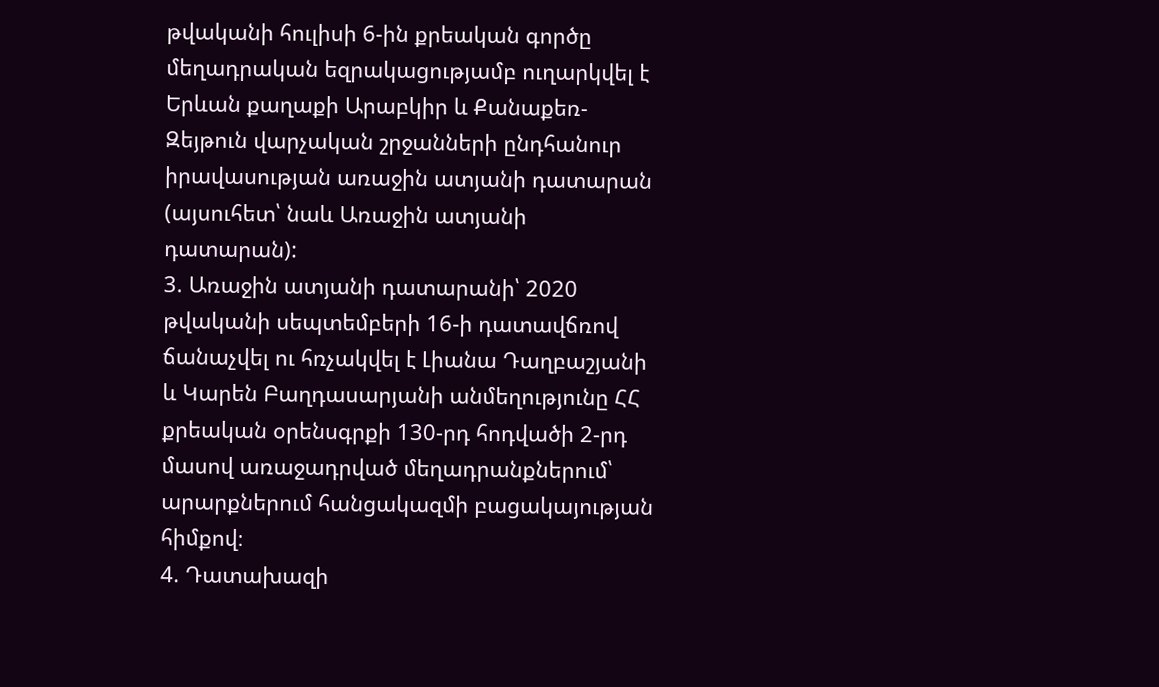թվականի հուլիսի 6-ին քրեական գործը մեղադրական եզրակացությամբ ուղարկվել է Երևան քաղաքի Արաբկիր և Քանաքեռ-Զեյթուն վարչական շրջանների ընդհանուր իրավասության առաջին ատյանի դատարան (այսուհետ՝ նաև Առաջին ատյանի դատարան):
3. Առաջին ատյանի դատարանի՝ 2020 թվականի սեպտեմբերի 16-ի դատավճռով ճանաչվել ու հռչակվել է Լիանա Դաղբաշյանի և Կարեն Բաղդասարյանի անմեղությունը ՀՀ քրեական օրենսգրքի 130-րդ հոդվածի 2-րդ մասով առաջադրված մեղադրանքներում՝ արարքներում հանցակազմի բացակայության հիմքով։
4. Դատախազի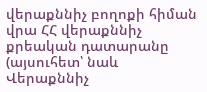վերաքննիչ բողոքի հիման վրա ՀՀ վերաքննիչ քրեական դատարանը (այսուհետ՝ նաև Վերաքննիչ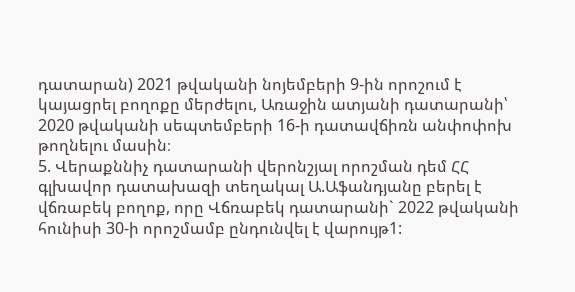դատարան) 2021 թվականի նոյեմբերի 9-ին որոշում է կայացրել բողոքը մերժելու, Առաջին ատյանի դատարանի՝ 2020 թվականի սեպտեմբերի 16-ի դատավճիռն անփոփոխ թողնելու մասին։
5. Վերաքննիչ դատարանի վերոնշյալ որոշման դեմ ՀՀ գլխավոր դատախազի տեղակալ Ա.Աֆանդյանը բերել է վճռաբեկ բողոք, որը Վճռաբեկ դատարանի` 2022 թվականի հունիսի 30-ի որոշմամբ ընդունվել է վարույթ1: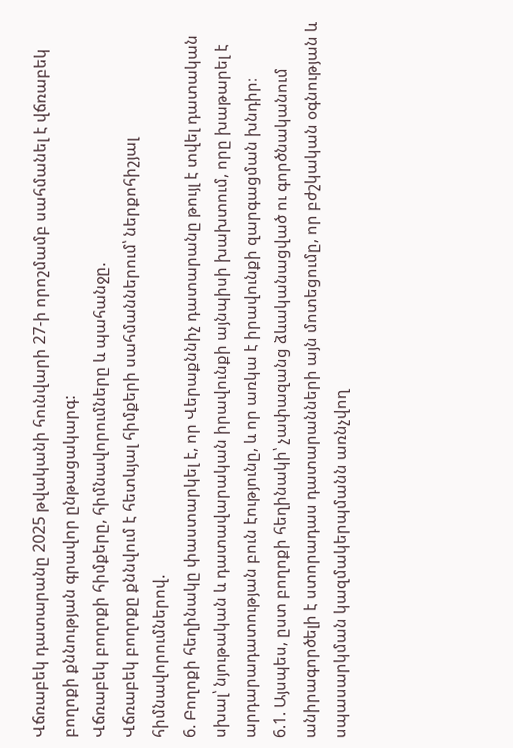Վճռաբեկ դատարանը 2025 թվականի հունվարի 27-ի որոշմամբ սահմանել է վճռաբեկ բողոքի քննության գրավոր ընթացակարգ:
Վճռաբեկ բողոքի հիմքերը, հիմնավորումները և պահանջը.
Վճռաբեկ բողոքը քննվում է հետևյալ հիմքերի սահմաններում՝ ներքոհիշյալ հիմնավորումներով.
6. Բողոքի հեղինակը փաստարկել է, որ Վերաքննիչ դատարանը թույլ է տվել դատական սխալ՝ նյութական և դատավարական իրավունքի այնպիսի խախտում, որը խաթարել է արդարադատության բուն էությունը, և որ առկա է իրավունքի զարգացման խնդիր։
6.1. Այսպես, ըստ բողոքի հեղինակի՝ չափազանց ձևականացված ու գործնականում անիրագործելի է ստորադաս դատարանների այն մոտեցումը, որ բժշկական օգնության և սպասարկման կազմակերպմանն առնչվող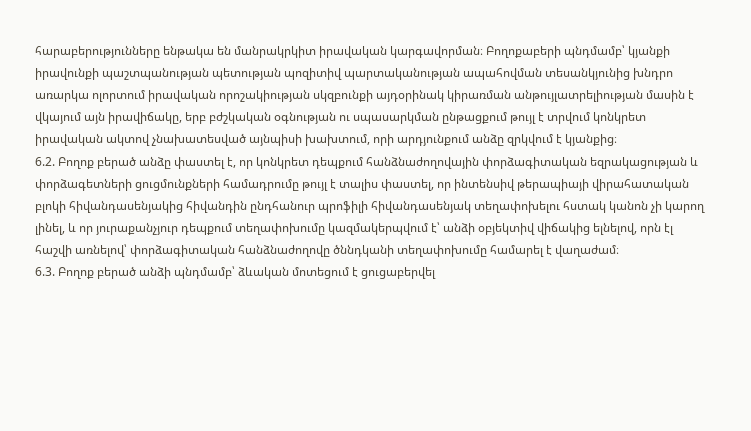հարաբերությունները ենթակա են մանրակրկիտ իրավական կարգավորման։ Բողոքաբերի պնդմամբ՝ կյանքի իրավունքի պաշտպանության պետության պոզիտիվ պարտականության ապահովման տեսանկյունից խնդրո առարկա ոլորտում իրավական որոշակիության սկզբունքի այդօրինակ կիրառման անթույլատրելիության մասին է վկայում այն իրավիճակը, երբ բժշկական օգնության ու սպասարկման ընթացքում թույլ է տրվում կոնկրետ իրավական ակտով չնախատեսված այնպիսի խախտում, որի արդյունքում անձը զրկվում է կյանքից։
6.2. Բողոք բերած անձը փաստել է, որ կոնկրետ դեպքում հանձնաժողովային փորձագիտական եզրակացության և փորձագետների ցուցմունքների համադրումը թույլ է տալիս փաստել, որ ինտենսիվ թերապիայի վիրահատական բլոկի հիվանդասենյակից հիվանդին ընդհանուր պրոֆիլի հիվանդասենյակ տեղափոխելու հստակ կանոն չի կարող լինել, և որ յուրաքանչյուր դեպքում տեղափոխումը կազմակերպվում է՝ անձի օբյեկտիվ վիճակից ելնելով, որն էլ հաշվի առնելով՝ փորձագիտական հանձնաժողովը ծննդկանի տեղափոխումը համարել է վաղաժամ։
6.3. Բողոք բերած անձի պնդմամբ՝ ձևական մոտեցում է ցուցաբերվել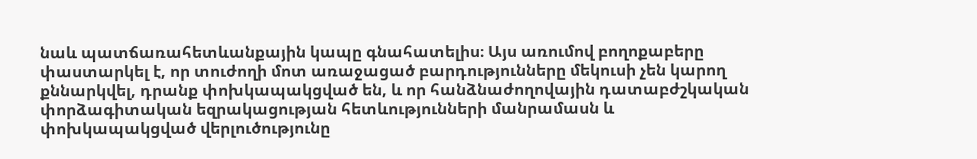նաև պատճառահետևանքային կապը գնահատելիս։ Այս առումով բողոքաբերը փաստարկել է, որ տուժողի մոտ առաջացած բարդությունները մեկուսի չեն կարող քննարկվել, դրանք փոխկապակցված են, և որ հանձնաժողովային դատաբժշկական փորձագիտական եզրակացության հետևությունների մանրամասն և փոխկապակցված վերլուծությունը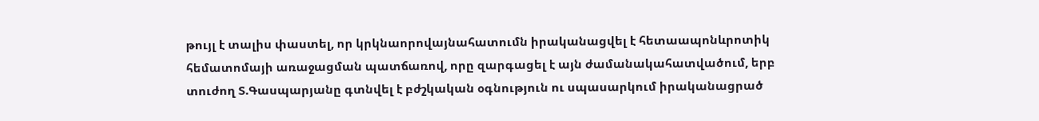թույլ է տալիս փաստել, որ կրկնաորովայնահատումն իրականացվել է հետաապոնևրոտիկ հեմատոմայի առաջացման պատճառով, որը զարգացել է այն ժամանակահատվածում, երբ տուժող Տ.Գասպարյանը գտնվել է բժշկական օգնություն ու սպասարկում իրականացրած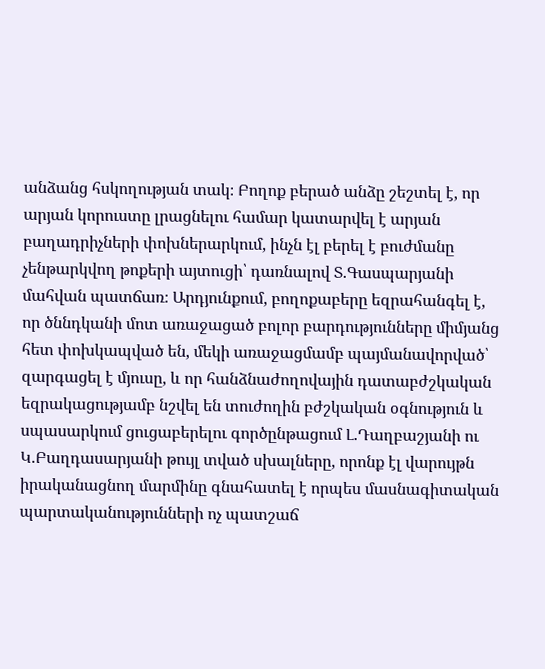անձանց հսկողության տակ։ Բողոք բերած անձը շեշտել է, որ արյան կորուստը լրացնելու համար կատարվել է արյան բաղադրիչների փոխներարկում, ինչն էլ բերել է բուժմանը չենթարկվող թոքերի այտուցի՝ դառնալով Տ.Գասպարյանի մահվան պատճառ։ Արդյունքում, բողոքաբերը եզրահանգել է, որ ծննդկանի մոտ առաջացած բոլոր բարդությունները միմյանց հետ փոխկապված են, մեկի առաջացմամբ պայմանավորված՝ զարգացել է մյուսը, և որ հանձնաժողովային դատաբժշկական եզրակացությամբ նշվել են տուժողին բժշկական օգնություն և սպասարկում ցուցաբերելու գործընթացում Լ.Դաղբաշյանի ու Կ.Բաղդասարյանի թույլ տված սխալները, որոնք էլ վարույթն իրականացնող մարմինը գնահատել է որպես մասնագիտական պարտականությունների ոչ պատշաճ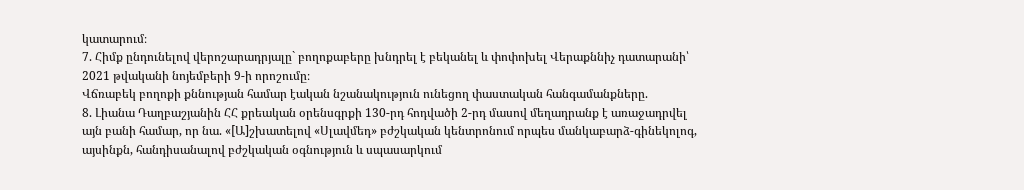կատարում։
7. Հիմք ընդունելով վերոշարադրյալը` բողոքաբերը խնդրել է բեկանել և փոփոխել Վերաքննիչ դատարանի՝ 2021 թվականի նոյեմբերի 9-ի որոշումը։
Վճռաբեկ բողոքի քննության համար էական նշանակություն ունեցող փաստական հանգամանքները.
8. Լիանա Դաղբաշյանին ՀՀ քրեական օրենսգրքի 130-րդ հոդվածի 2-րդ մասով մեղադրանք է առաջադրվել այն բանի համար, որ նա. «[Ա]շխատելով «Սլավմեդ» բժշկական կենտրոնում որպես մանկաբարձ-գինեկոլոգ, այսինքն, հանդիսանալով բժշկական օգնություն և սպասարկում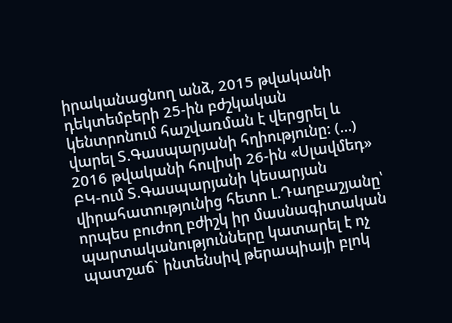իրականացնող անձ, 2015 թվականի դեկտեմբերի 25-ին բժշկական կենտրոնում հաշվառման է վերցրել և վարել Տ.Գասպարյանի հղիությունը: (…) 2016 թվականի հուլիսի 26-ին «Սլավմեդ» ԲԿ-ում Տ.Գասպարյանի կեսարյան վիրահատությունից հետո Լ.Դաղբաշյանը՝ որպես բուժող բժիշկ իր մասնագիտական պարտականությունները կատարել է ոչ պատշաճ` ինտենսիվ թերապիայի բլոկ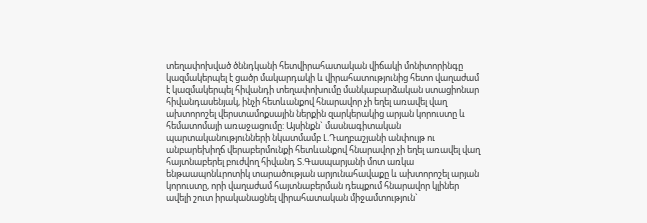տեղափոխված ծննդկանի հետվիրահատական վիճակի մոնիտորինգը կազմակերպել է ցածր մակարդակի և վիրահատությունից հետո վաղաժամ է կազմակերպել հիվանդի տեղափոխումը մանկաբարձական ստացիոնար հիվանդասենյակ, ինչի հետևանքով հնարավոր չի եղել առավել վաղ ախտորոշել վերստամոքսային ներքին զարկերակից արյան կորուստը և հեմատոմայի առաջացումը: Այսինքն` մասնագիտական պարտականությունների նկատմամբ Լ.Դաղբաշյանի անփույթ ու անբարեխիղճ վերաբերմունքի հետևանքով հնարավոր չի եղել առավել վաղ հայտնաբերել բուժվող հիվանդ Տ.Գասպարյանի մոտ առկա ենթաապոնևրոտիկ տարածության արյունահավաքը և ախտորոշել արյան կորուստը, որի վաղաժամ հայտնաբերման դեպքում հնարավոր կլիներ ավելի շուտ իրականացնել վիրահատական միջամտություն`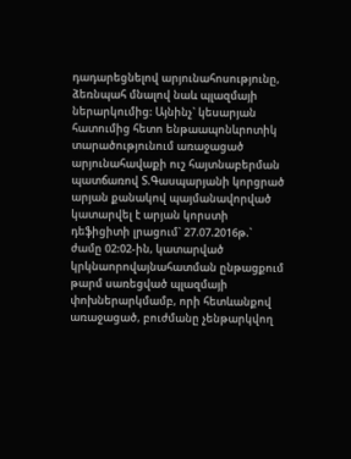դադարեցնելով արյունահոսությունը, ձեռնպահ մնալով նաև պլազմայի ներարկումից: Այնինչ` կեսարյան հատումից հետո ենթաապոնևրոտիկ տարածությունում առաջացած արյունահավաքի ուշ հայտնաբերման պատճառով Տ.Գասպարյանի կորցրած արյան քանակով պայմանավորված կատարվել է արյան կորստի դեֆիցիտի լրացում` 27.07.2016թ.` ժամը 02:02-ին, կատարված կրկնաորովայնահատման ընթացքում թարմ սառեցված պլազմայի փոխներարկմամբ, որի հետևանքով առաջացած, բուժմանը չենթարկվող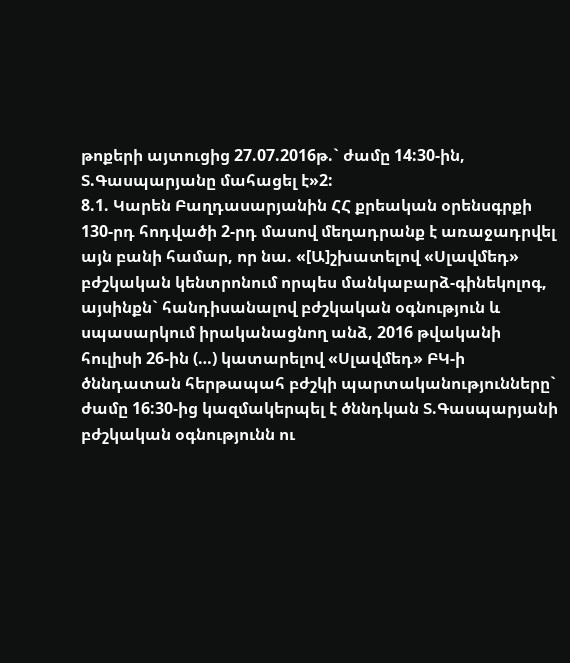թոքերի այտուցից 27.07.2016թ.` ժամը 14:30-ին, Տ.Գասպարյանը մահացել է»2:
8.1. Կարեն Բաղդասարյանին ՀՀ քրեական օրենսգրքի 130-րդ հոդվածի 2-րդ մասով մեղադրանք է առաջադրվել այն բանի համար, որ նա. «[Ա]շխատելով «Սլավմեդ» բժշկական կենտրոնում որպես մանկաբարձ-գինեկոլոգ, այսինքն` հանդիսանալով բժշկական օգնություն և սպասարկում իրականացնող անձ, 2016 թվականի հուլիսի 26-ին (…) կատարելով «Սլավմեդ» ԲԿ-ի ծննդատան հերթապահ բժշկի պարտականությունները` ժամը 16:30-ից կազմակերպել է ծննդկան Տ.Գասպարյանի բժշկական օգնությունն ու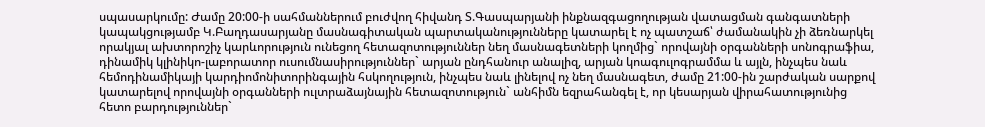սպասարկումը: Ժամը 20:00-ի սահմաններում բուժվող հիվանդ Տ.Գասպարյանի ինքնազգացողության վատացման գանգատների կապակցությամբ Կ.Բաղդասարյանը մասնագիտական պարտականությունները կատարել է ոչ պատշաճ՝ ժամանակին չի ձեռնարկել որակյալ ախտորոշիչ կարևորություն ունեցող հետազոտություններ նեղ մասնագետների կողմից` որովայնի օրգանների սոնոգրաֆիա, դինամիկ կլինիկո-լաբորատոր ուսումնասիրություններ` արյան ընդհանուր անալիզ, արյան կոագուլոգրամմա և այլն, ինչպես նաև հեմոդինամիկայի կարդիոմոնիտորինգային հսկողություն, ինչպես նաև լինելով ոչ նեղ մասնագետ, ժամը 21:00-ին շարժական սարքով կատարելով որովայնի օրգանների ուլտրաձայնային հետազոտություն` անհիմն եզրահանգել է, որ կեսարյան վիրահատությունից հետո բարդություններ`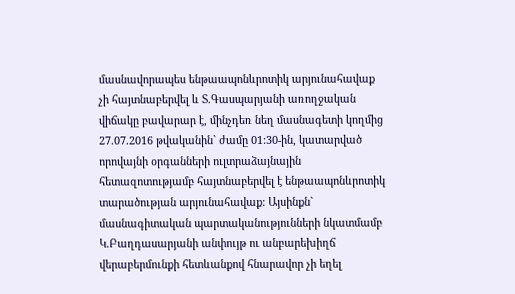մասնավորապես ենթաապոնևրոտիկ արյունահավաք չի հայտնաբերվել և Տ.Գասպարյանի առողջական վիճակը բավարար է, մինչդեռ նեղ մասնագետի կողմից 27.07.2016 թվականին` ժամը 01:30-ին, կատարված որովայնի օրգանների ուլտրաձայնային հետազոտությամբ հայտնաբերվել է ենթաապոնևրոտիկ տարածության արյունահավաք: Այսինքն` մասնագիտական պարտականությունների նկատմամբ Կ.Բաղդասարյանի անփույթ ու անբարեխիղճ վերաբերմունքի հետևանքով հնարավոր չի եղել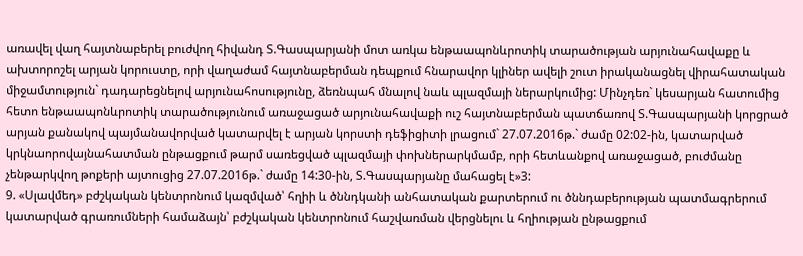առավել վաղ հայտնաբերել բուժվող հիվանդ Տ.Գասպարյանի մոտ առկա ենթաապոնևրոտիկ տարածության արյունահավաքը և ախտորոշել արյան կորուստը, որի վաղաժամ հայտնաբերման դեպքում հնարավոր կլիներ ավելի շուտ իրականացնել վիրահատական միջամտություն` դադարեցնելով արյունահոսությունը, ձեռնպահ մնալով նաև պլազմայի ներարկումից: Մինչդեռ` կեսարյան հատումից հետո ենթաապոնևրոտիկ տարածությունում առաջացած արյունահավաքի ուշ հայտնաբերման պատճառով Տ.Գասպարյանի կորցրած արյան քանակով պայմանավորված կատարվել է արյան կորստի դեֆիցիտի լրացում` 27.07.2016թ.` ժամը 02:02-ին, կատարված կրկնաորովայնահատման ընթացքում թարմ սառեցված պլազմայի փոխներարկմամբ, որի հետևանքով առաջացած, բուժմանը չենթարկվող թոքերի այտուցից 27.07.2016թ.` ժամը 14:30-ին, Տ.Գասպարյանը մահացել է»3:
9. «Սլավմեդ» բժշկական կենտրոնում կազմված՝ հղիի և ծննդկանի անհատական քարտերում ու ծննդաբերության պատմագրերում կատարված գրառումների համաձայն՝ բժշկական կենտրոնում հաշվառման վերցնելու և հղիության ընթացքում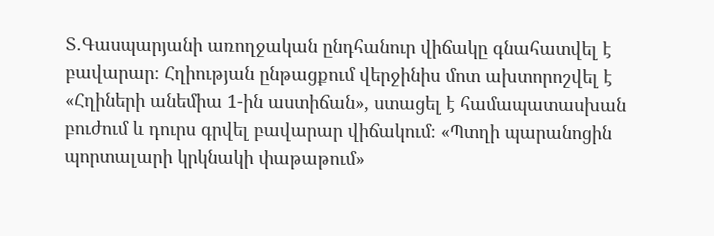Տ.Գասպարյանի առողջական ընդհանուր վիճակը գնահատվել է բավարար։ Հղիության ընթացքում վերջինիս մոտ ախտորոշվել է «Հղիների անեմիա 1-ին աստիճան», ստացել է համապատասխան բուժում և դուրս գրվել բավարար վիճակում։ «Պտղի պարանոցին պորտալարի կրկնակի փաթաթում»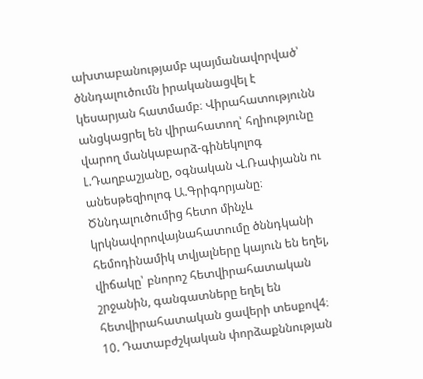ախտաբանությամբ պայմանավորված՝ ծննդալուծումն իրականացվել է կեսարյան հատմամբ։ Վիրահատությունն անցկացրել են վիրահատող՝ հղիությունը վարող մանկաբարձ-գինեկոլոգ Լ.Դաղբաշյանը, օգնական Վ.Ռափյանն ու անեսթեզիոլոգ Ա.Գրիգորյանը։ Ծննդալուծումից հետո մինչև կրկնավորովայնահատումը ծննդկանի հեմոդինամիկ տվյալները կայուն են եղել, վիճակը՝ բնորոշ հետվիրահատական շրջանին, գանգատները եղել են հետվիրահատական ցավերի տեսքով4։
10. Դատաբժշկական փորձաքննության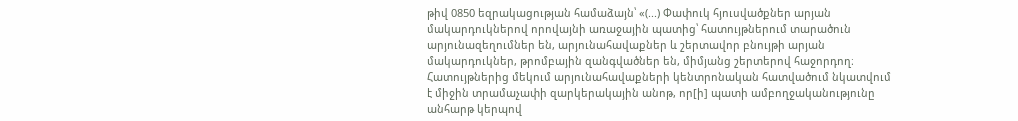թիվ 0850 եզրակացության համաձայն՝ «(...) Փափուկ հյուսվածքներ արյան մակարդուկներով որովայնի առաջային պատից՝ հատույթներում տարածուն արյունազեղումներ են, արյունահավաքներ և շերտավոր բնույթի արյան մակարդուկներ, թրոմբային զանգվածներ են, միմյանց շերտերով հաջորդող։ Հատույթներից մեկում արյունահավաքների կենտրոնական հատվածում նկատվում է միջին տրամաչափի զարկերակային անոթ, որ[ի] պատի ամբողջականությունը անհարթ կերպով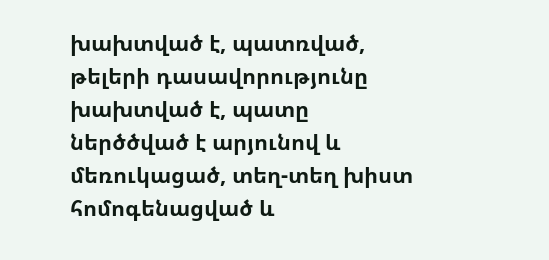խախտված է, պատռված, թելերի դասավորությունը խախտված է, պատը ներծծված է արյունով և մեռուկացած, տեղ-տեղ խիստ հոմոգենացված և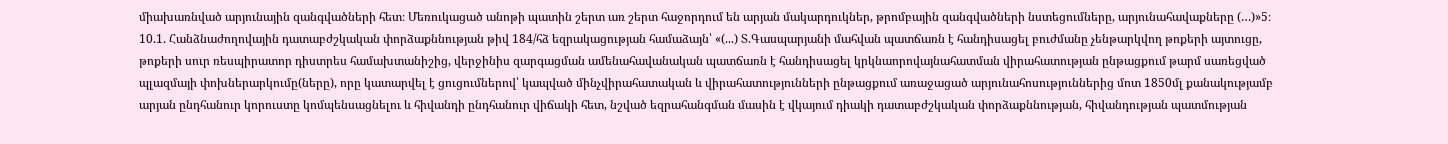միախառնված արյունային զանգվածների հետ։ Մեռուկացած անոթի պատին շերտ առ շերտ հաջորդում են արյան մակարդուկներ, թրոմբային զանգվածների նստեցումները, արյունահավաքները (…)»5։
10.1. Հանձնաժողովային դատաբժշկական փորձաքննության թիվ 184/հձ եզրակացության համաձայն՝ «(...) Տ.Գասպարյանի մահվան պատճառն է հանդիսացել բուժմանը չենթարկվող թոքերի այտուցը, թոքերի սուր ռեսպիրատոր դիստրես համախտանիշից, վերջինիս զարգացման ամենահավանական պատճառն է հանդիսացել կրկնաորովայնահատման վիրահատության ընթացքում թարմ սառեցված պլազմայի փոխներարկումը(ները), որը կատարվել է ցուցումներով՝ կապված մինչվիրահատական և վիրահատությունների ընթացքում առաջացած արյունահոսություններից մոտ 1850մլ քանակությամբ արյան ընդհանուր կորուստը կոմպենսացնելու և հիվանդի ընդհանուր վիճակի հետ, նշված եզրահանգման մասին է վկայում դիակի դատաբժշկական փորձաքննության, հիվանդության պատմության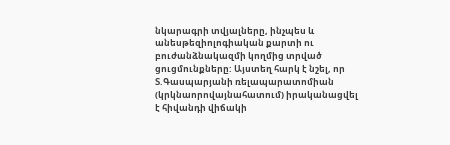նկարագրի տվյալները, ինչպես և անեսթեզիոլոգիական քարտի ու բուժանձնակազմի կողմից տրված ցուցմունքները: Այստեղ հարկ է նշել, որ Տ.Գասպարյանի ռելապարատոմիան (կրկնաորովայնահատում) իրականացվել է հիվանդի վիճակի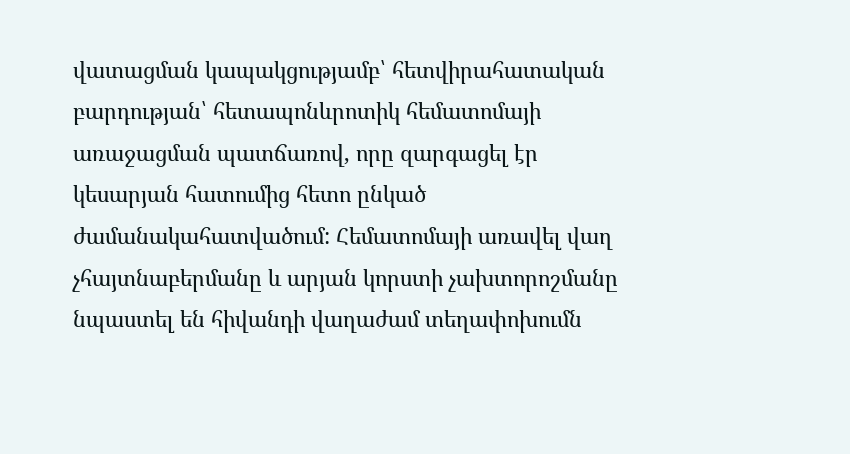վատացման կապակցությամբ՝ հետվիրահատական բարդության՝ հետապոնևրոտիկ հեմատոմայի առաջացման պատճառով, որը զարգացել էր կեսարյան հատումից հետո ընկած ժամանակահատվածում: Հեմատոմայի առավել վաղ չհայտնաբերմանը և արյան կորստի չախտորոշմանը նպաստել են հիվանդի վաղաժամ տեղափոխումն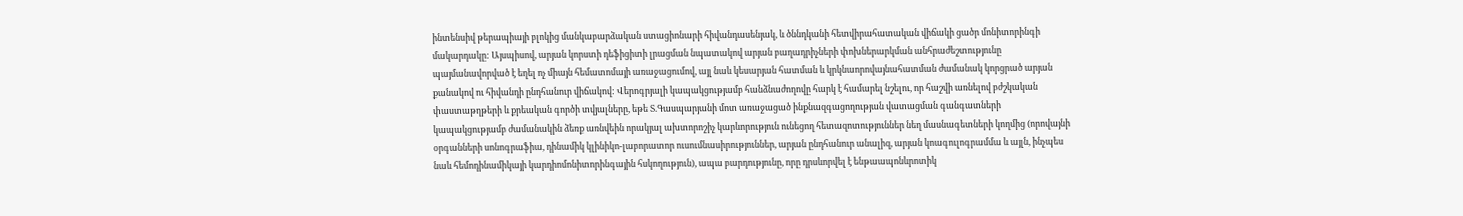ինտենսիվ թերապիայի բլոկից մանկաբարձական ստացիոնարի հիվանդասենյակ, և ծննդկանի հետվիրահատական վիճակի ցածր մոնիտորինգի մակարդակը: Այսպիսով, արյան կորստի դեֆիցիտի լրացման նպատակով արյան բաղադրիչների փոխներարկման անհրաժեշտությունը պայմանավորված է եղել ոչ միայն հեմատոմայի առաջացումով, այլ նաև կեսարյան հատման և կրկնաորովայնահատման ժամանակ կորցրած արյան քանակով ու հիվանդի ընդհանուր վիճակով: Վերոգրյալի կապակցությամբ հանձնաժողովը հարկ է համարել նշելու, որ հաշվի առնելով բժշկական փաստաթղթերի և քրեական գործի տվյալները, եթե Տ.Գասպարյանի մոտ առաջացած ինքնազգացողության վատացման գանգատների կապակցությամբ ժամանակին ձեռք առնվեին որակյալ ախտորոշիչ կարևորություն ունեցող հետազոտություններ նեղ մասնագետների կողմից (որովայնի օրգանների սոնոգրաֆիա, դինամիկ կլինիկո-լաբորատոր ուսումնասիրություններ, արյան ընդհանուր անալիզ, արյան կոագուլոգրամմա և այլն, ինչպես նաև հեմոդինամիկայի կարդիոմոնիտորինգային հսկողություն), ապա բարդությունը, որը դրսևորվել է ենթաապոնևրոտիկ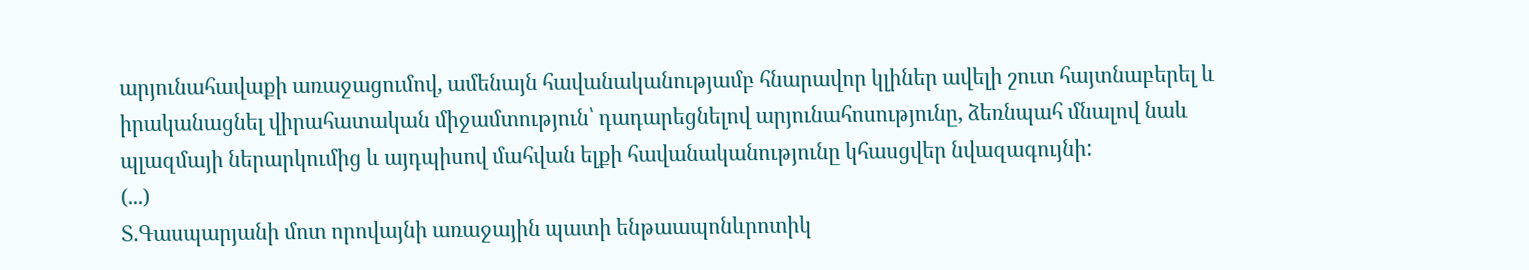արյունահավաքի առաջացումով, ամենայն հավանականությամբ հնարավոր կլիներ ավելի շուտ հայտնաբերել և իրականացնել վիրահատական միջամտություն՝ դադարեցնելով արյունահոսությունը, ձեռնպահ մնալով նաև պլազմայի ներարկումից և այդպիսով մահվան ելքի հավանականությունը կհասցվեր նվազագույնի:
(...)
Տ.Գասպարյանի մոտ որովայնի առաջային պատի ենթաապոնևրոտիկ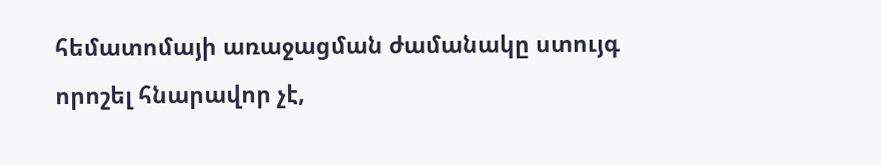հեմատոմայի առաջացման ժամանակը ստույգ որոշել հնարավոր չէ,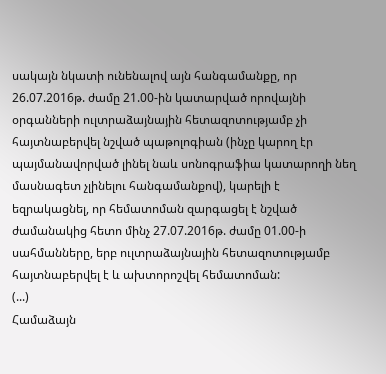սակայն նկատի ունենալով այն հանգամանքը, որ 26.07.2016թ. ժամը 21.00-ին կատարված որովայնի օրգանների ուլտրաձայնային հետազոտությամբ չի հայտնաբերվել նշված պաթոլոգիան (ինչը կարող էր պայմանավորված լինել նաև սոնոգրաֆիա կատարողի նեղ մասնագետ չլինելու հանգամանքով), կարելի է եզրակացնել, որ հեմատոման զարգացել է նշված ժամանակից հետո մինչ 27.07.2016թ. ժամը 01.00-ի սահմանները, երբ ուլտրաձայնային հետազոտությամբ հայտնաբերվել է և ախտորոշվել հեմատոման:
(...)
Համաձայն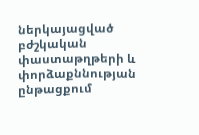ներկայացված բժշկական փաստաթղթերի և փորձաքննության ընթացքում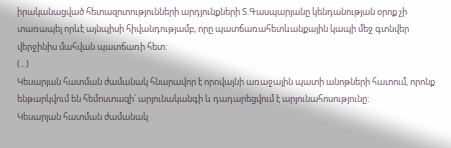իրականացված հետազոտությունների արդյունքների Տ.Գասպարյանը կենդանության օրոք չի տառապել որևէ այնպիսի հիվանդությամբ, որը պատճառահետևանքային կապի մեջ գտնվեր վերջինիս մահվան պատճառի հետ:
(...)
Կեսարյան հատման ժամանակ հնարավոր է որովայնի առաջային պատի անոթների հատում, որոնք ենթարկվում են հեմոստազի՝ արյունականգի և դադարեցվում է արյունահոսությունը:
Կեսարյան հատման ժամանակ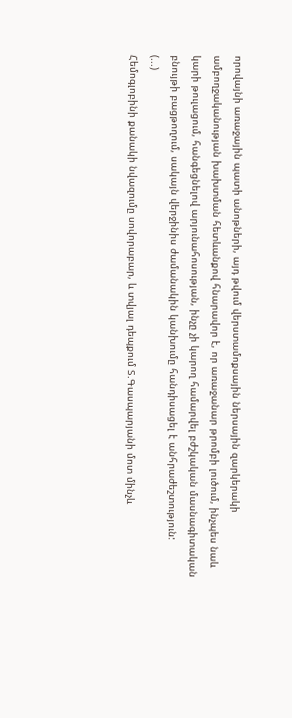որովայնի առաջային պատի անոթների, այդ թվում վերստամոքսային ներսային զարկերակի ամբողջականության խախտման հետևանքով հնարավոր է, որ առաջանար թրոմբի լուծում, ինչպես նաև կարի թուլացում, հանգեցնելով արյունահոսության, ինչը չի կարող համարվել բժշկական մասնագիտական բնույթի բացթողում, սակայն վերջինիս ժամանակին կանխումը հանդիսացել է անհրաժեշտություն:
(...)
Հեմոգլոբինի քանակի նվազումը սովորաբար, և տվյալ դեպքում Տ.Գասպարյանի մոտ մինչև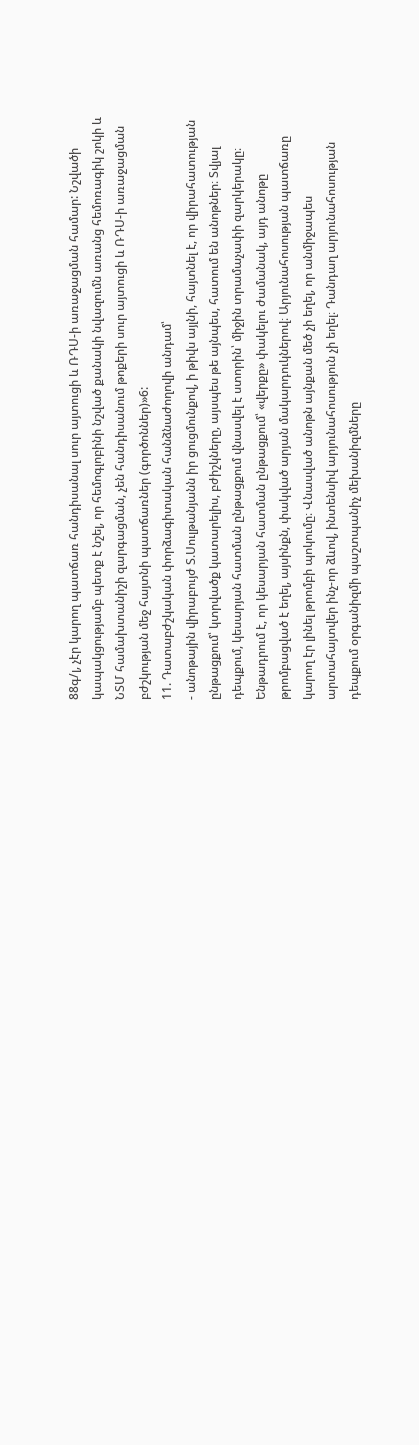88գ/լ, չէր կարող պատճառ հանդիսանալ սուր այտուցի և ՌԴՍ-ի առաջացման համար: Նշվածի կապակցությամբ պետք է նշել, որ հեմոգլոբինի նշված քանակի նվազումն առանց հեմոռագիկ շոկի և ՆՏՄ համախտանիշի զարգացման, չեն հանդիսանում թոքերի սուր այտուցի և ՌԴՍ-ի առաջացման բժշկության մեջ հայտնի պատճառներ (գործոններ)»6:
11. Դատաբժշկական փորձագիտական հանձնաժողովի անդամ՝
- անոթային վիրաբույժ Տ.Սուլթանյանն իր ցուցմունքով, ի թիվս այլնի, հայտնել է, որ վիրահատության ընթացքում՝ կտրվածք կատարելիս, բժիշկները, այսպես թե այնպես, հատում են անոթներ։ Տվյալ դեպքում, կեսարյան հատման ընթացքում վնասվել է ստորին՝ միջին տրամաչափի զարկերակը։ Ենթադրում է, որ կեսարյան հատման ընթացքում՝ «վերքը» փակելու ժամանակ, այդ անոթը թրոմբացված է եղել, այսինքն, փակված արյան մակարդուկներով։ Արյունահոսության պատճառը կարող էր լինել թրոմբի պոկումը։ Վնասված անոթն այնքան մեծ չի եղել, որ անմիջապես արտահայտվեր ինչ-որ ձևով, ինտենսիվ արյունահոսություն չի եղել։ Դանդաղ արյունահոսության դեպքում օրգանիզմի պաշտպանիչ մեխանիզմները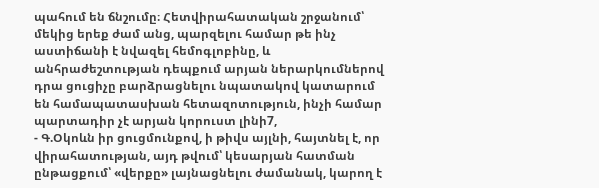պահում են ճնշումը։ Հետվիրահատական շրջանում՝ մեկից երեք ժամ անց, պարզելու համար թե ինչ աստիճանի է նվազել հեմոգլոբինը, և անհրաժեշտության դեպքում արյան ներարկումներով դրա ցուցիչը բարձրացնելու նպատակով կատարում են համապատասխան հետազոտություն, ինչի համար պարտադիր չէ արյան կորուստ լինի7,
- Գ.Օկոևն իր ցուցմունքով, ի թիվս այլնի, հայտնել է, որ վիրահատության, այդ թվում՝ կեսարյան հատման ընթացքում՝ «վերքը» լայնացնելու ժամանակ, կարող է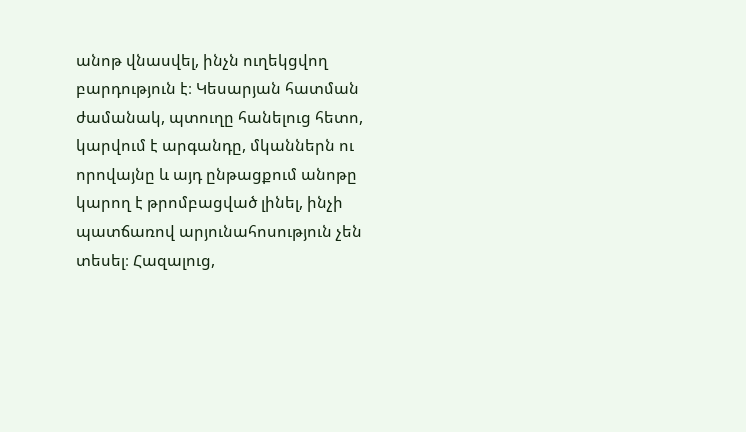անոթ վնասվել, ինչն ուղեկցվող բարդություն է։ Կեսարյան հատման ժամանակ, պտուղը հանելուց հետո, կարվում է արգանդը, մկաններն ու որովայնը և այդ ընթացքում անոթը կարող է թրոմբացված լինել, ինչի պատճառով արյունահոսություն չեն տեսել։ Հազալուց,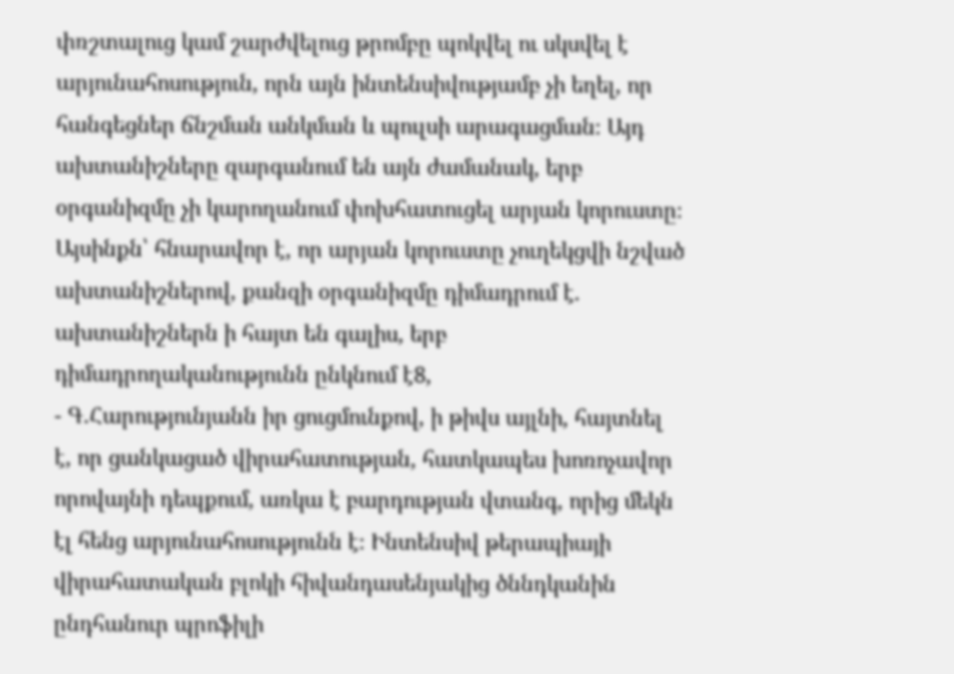փռշտալուց կամ շարժվելուց թրոմբը պոկվել ու սկսվել է արյունահոսություն, որն այն ինտենսիվությամբ չի եղել, որ հանգեցներ ճնշման անկման և պուլսի արագացման։ Այդ ախտանիշները զարգանում են այն ժամանակ, երբ օրգանիզմը չի կարողանում փոխհատուցել արյան կորուստը։ Այսինքն՝ հնարավոր է, որ արյան կորուստը չուղեկցվի նշված ախտանիշներով, քանզի օրգանիզմը դիմադրում է. ախտանիշներն ի հայտ են գալիս, երբ դիմադրողականությունն ընկնում է8,
- Գ.Հարությունյանն իր ցուցմունքով, ի թիվս այլնի, հայտնել է, որ ցանկացած վիրահատության, հատկապես խոռոչավոր որովայնի դեպքում, առկա է բարդության վտանգ, որից մեկն էլ հենց արյունահոսությունն է։ Ինտենսիվ թերապիայի վիրահատական բլոկի հիվանդասենյակից ծննդկանին ընդհանուր պրոֆիլի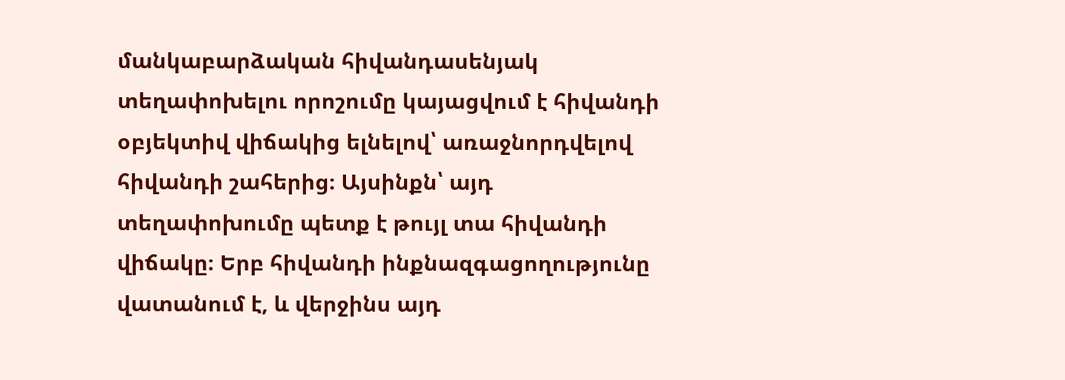մանկաբարձական հիվանդասենյակ տեղափոխելու որոշումը կայացվում է հիվանդի օբյեկտիվ վիճակից ելնելով՝ առաջնորդվելով հիվանդի շահերից։ Այսինքն՝ այդ տեղափոխումը պետք է թույլ տա հիվանդի վիճակը։ Երբ հիվանդի ինքնազգացողությունը վատանում է, և վերջինս այդ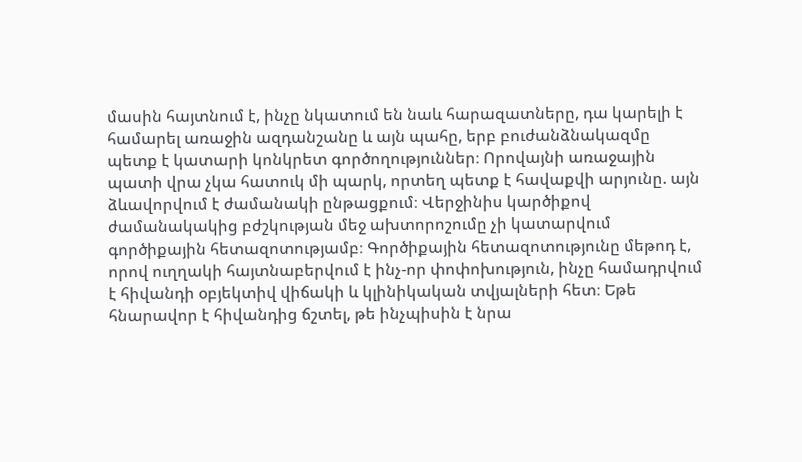մասին հայտնում է, ինչը նկատում են նաև հարազատները, դա կարելի է համարել առաջին ազդանշանը և այն պահը, երբ բուժանձնակազմը պետք է կատարի կոնկրետ գործողություններ։ Որովայնի առաջային պատի վրա չկա հատուկ մի պարկ, որտեղ պետք է հավաքվի արյունը. այն ձևավորվում է ժամանակի ընթացքում։ Վերջինիս կարծիքով ժամանակակից բժշկության մեջ ախտորոշումը չի կատարվում գործիքային հետազոտությամբ։ Գործիքային հետազոտությունը մեթոդ է, որով ուղղակի հայտնաբերվում է ինչ-որ փոփոխություն, ինչը համադրվում է հիվանդի օբյեկտիվ վիճակի և կլինիկական տվյալների հետ։ Եթե հնարավոր է հիվանդից ճշտել, թե ինչպիսին է նրա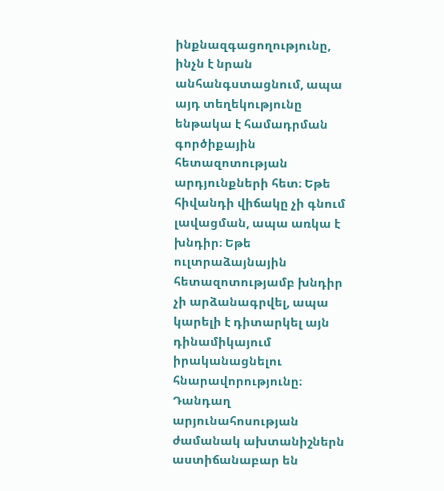ինքնազգացողությունը, ինչն է նրան անհանգստացնում, ապա այդ տեղեկությունը ենթակա է համադրման գործիքային հետազոտության արդյունքների հետ։ Եթե հիվանդի վիճակը չի գնում լավացման, ապա առկա է խնդիր։ Եթե ուլտրաձայնային հետազոտությամբ խնդիր չի արձանագրվել, ապա կարելի է դիտարկել այն դինամիկայում իրականացնելու հնարավորությունը։ Դանդաղ արյունահոսության ժամանակ ախտանիշներն աստիճանաբար են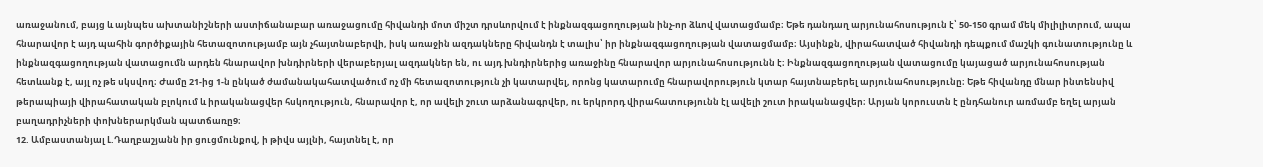առաջանում, բայց և այնպես ախտանիշների աստիճանաբար առաջացումը հիվանդի մոտ միշտ դրսևորվում է ինքնազգացողության ինչ-որ ձևով վատացմամբ։ Եթե դանդաղ արյունահոսություն է՝ 50-150 գրամ մեկ միլիլիտրում, ապա հնարավոր է այդ պահին գործիքային հետազոտությամբ այն չհայտնաբերվի, իսկ առաջին ազդակները հիվանդն է տալիս՝ իր ինքնազգացողության վատացմամբ։ Այսինքն, վիրահատված հիվանդի դեպքում մաշկի գունատությունը և ինքնազգացողության վատացումն արդեն հնարավոր խնդիրների վերաբերյալ ազդակներ են, ու այդ խնդիրներից առաջինը հնարավոր արյունահոսությունն է։ Ինքնազգացողության վատացումը կայացած արյունահոսության հետևանք է, այլ ոչ թե սկսվող։ Ժամը 21-ից 1-ն ընկած ժամանակահատվածում ոչ մի հետազոտություն չի կատարվել, որոնց կատարումը հնարավորություն կտար հայտնաբերել արյունահոսությունը։ Եթե հիվանդը մնար ինտենսիվ թերապիայի վիրահատական բլոկում և իրականացվեր հսկողություն, հնարավոր է, որ ավելի շուտ արձանագրվեր, ու երկրորդ վիրահատությունն էլ ավելի շուտ իրականացվեր։ Արյան կորուստն է ընդհանուր առմամբ եղել արյան բաղադրիչների փոխներարկման պատճառը9։
12. Ամբաստանյալ Լ.Դաղբաշյանն իր ցուցմունքով, ի թիվս այլնի, հայտնել է, որ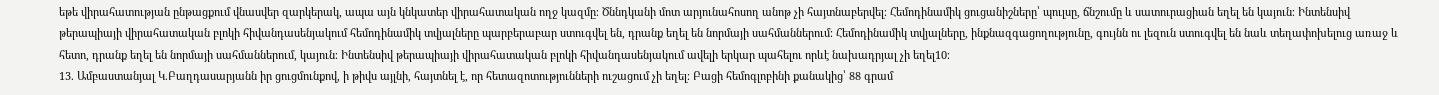եթե վիրահատության ընթացքում վնասվեր զարկերակ, ապա այն կնկատեր վիրահատական ողջ կազմը։ Ծննդկանի մոտ արյունահոսող անոթ չի հայտնաբերվել։ Հեմոդինամիկ ցուցանիշները՝ պուլսը, ճնշումը և սատուրացիան եղել են կայուն։ Ինտենսիվ թերապիայի վիրահատական բլոկի հիվանդասենյակում հեմոդինամիկ տվյալները պարբերաբար ստուգվել են, դրանք եղել են նորմայի սահմաններում։ Հեմոդինամիկ տվյալները, ինքնազգացողությունը, գույնն ու լեզուն ստուգվել են նաև տեղափոխելուց առաջ և հետո, դրանք եղել են նորմայի սահմաններում, կայուն։ Ինտենսիվ թերապիայի վիրահատական բլոկի հիվանդասենյակում ավելի երկար պահելու որևէ նախադրյալ չի եղել10։
13. Ամբաստանյալ Կ.Բաղդասարյանն իր ցուցմունքով, ի թիվս այլնի, հայտնել է, որ հետազոտությունների ուշացում չի եղել։ Բացի հեմոգլոբինի քանակից՝ 88 գրամ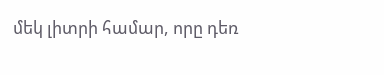մեկ լիտրի համար, որը դեռ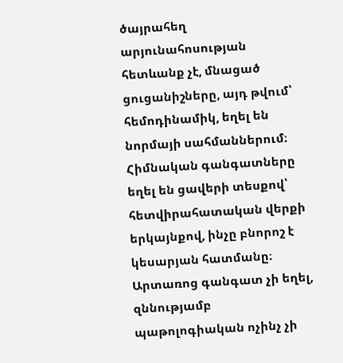ծայրահեղ արյունահոսության հետևանք չէ, մնացած ցուցանիշները, այդ թվում՝ հեմոդինամիկ, եղել են նորմայի սահմաններում։ Հիմնական գանգատները եղել են ցավերի տեսքով՝ հետվիրահատական վերքի երկայնքով, ինչը բնորոշ է կեսարյան հատմանը։ Արտառոց գանգատ չի եղել, զննությամբ պաթոլոգիական ոչինչ չի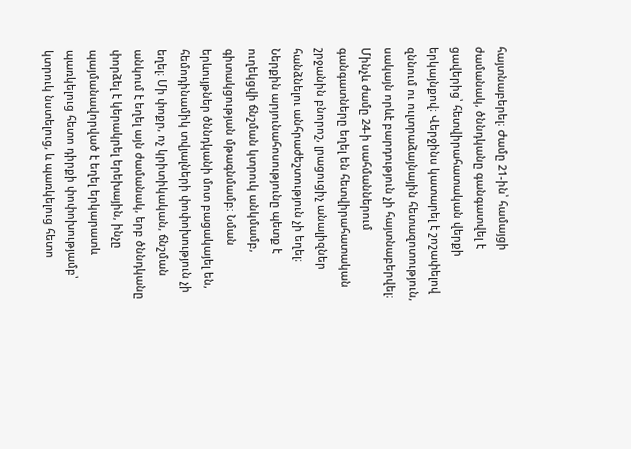հայտնաբերել։ Ժամը 21-ին՝ համայցի ժամանակ, ծննդկանը գանգատվել է ցավերից՝ հետվիրահատական վերքի երկայնքով։ Վերջինս կատարել է շոշափելով զննում ու ուլտրաձայնային հետազոտություն, սակայն որևէ բարդություն չի հայտնաբերվել։ Մինչև ժամը 24-ի սահմաններում գանգատները եղել են հետվիրահատական շրջանին բնորոշ, լրացուցիչ անալիզներ հանձնելու անհրաժեշտություն չի եղել։ Ներքին արյունահոսությունը պետք է ուղեկցվի ճնշման կտրուկ անկմամբ, գիտակցության մթագնմամբ։ Նման երևույթներ ծննդկանի մոտ բացակայել են, հեմոդինամիկ տվյալների փոփոխություն չի եղել։ Մի փոքր, ոչ կրիտիկական, ճնշման անկում է եղել այն ժամանակ, երբ ծննդկանը փորձել է կերակրել երեխային, ինչը պայմանավորված է եղել երկարատև պառկելուց հետո դիրքի փոփոխությամբ՝ կտրուկ նստելուց, և պառկելուց հետո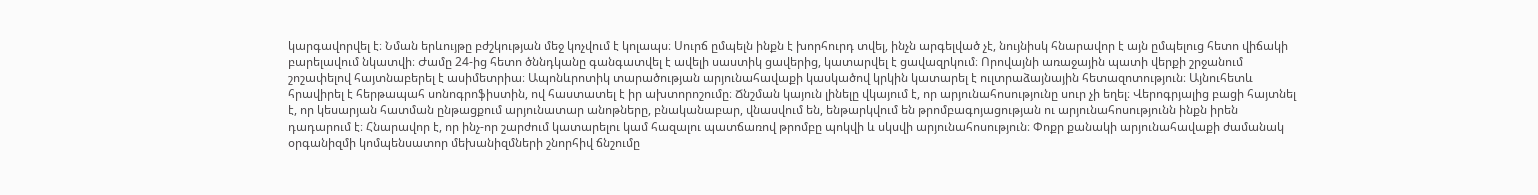կարգավորվել է։ Նման երևույթը բժշկության մեջ կոչվում է կոլապս։ Սուրճ ըմպելն ինքն է խորհուրդ տվել, ինչն արգելված չէ, նույնիսկ հնարավոր է այն ըմպելուց հետո վիճակի բարելավում նկատվի։ Ժամը 24-ից հետո ծննդկանը գանգատվել է ավելի սաստիկ ցավերից, կատարվել է ցավազրկում։ Որովայնի առաջային պատի վերքի շրջանում շոշափելով հայտնաբերել է ասիմետրիա։ Ապոնևրոտիկ տարածության արյունահավաքի կասկածով կրկին կատարել է ուլտրաձայնային հետազոտություն։ Այնուհետև հրավիրել է հերթապահ սոնոգրոֆիստին, ով հաստատել է իր ախտորոշումը։ Ճնշման կայուն լինելը վկայում է, որ արյունահոսությունը սուր չի եղել։ Վերոգրյալից բացի հայտնել է, որ կեսարյան հատման ընթացքում արյունատար անոթները, բնականաբար, վնասվում են, ենթարկվում են թրոմբագոյացության ու արյունահոսությունն ինքն իրեն դադարում է։ Հնարավոր է, որ ինչ-որ շարժում կատարելու կամ հազալու պատճառով թրոմբը պոկվի և սկսվի արյունահոսություն։ Փոքր քանակի արյունահավաքի ժամանակ օրգանիզմի կոմպենսատոր մեխանիզմների շնորհիվ ճնշումը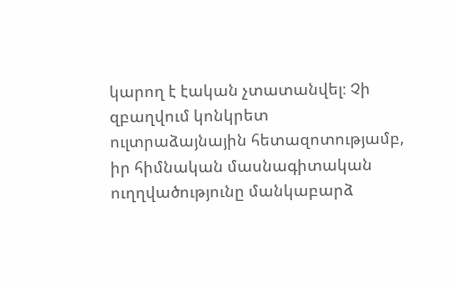կարող է էական չտատանվել։ Չի զբաղվում կոնկրետ ուլտրաձայնային հետազոտությամբ, իր հիմնական մասնագիտական ուղղվածությունը մանկաբարձ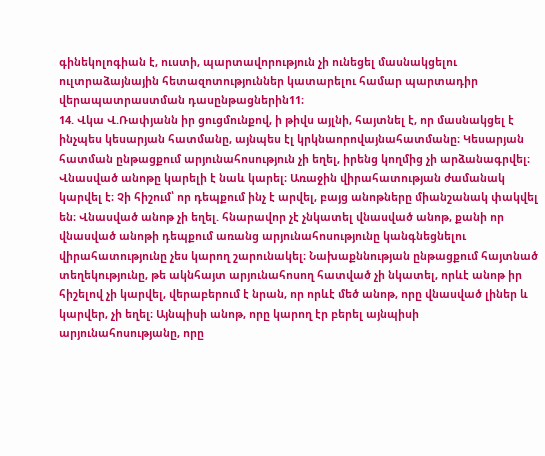գինեկոլոգիան է, ուստի, պարտավորություն չի ունեցել մասնակցելու ուլտրաձայնային հետազոտություններ կատարելու համար պարտադիր վերապատրաստման դասընթացներին11։
14. Վկա Վ.Ռափյանն իր ցուցմունքով, ի թիվս այլնի, հայտնել է, որ մասնակցել է ինչպես կեսարյան հատմանը, այնպես էլ կրկնաորովայնահատմանը։ Կեսարյան հատման ընթացքում արյունահոսություն չի եղել, իրենց կողմից չի արձանագրվել։ Վնասված անոթը կարելի է նաև կարել։ Առաջին վիրահատության ժամանակ կարվել է։ Չի հիշում՝ որ դեպքում ինչ է արվել, բայց անոթները միանշանակ փակվել են։ Վնասված անոթ չի եղել. հնարավոր չէ չնկատել վնասված անոթ, քանի որ վնասված անոթի դեպքում առանց արյունահոսությունը կանգնեցնելու վիրահատությունը չես կարող շարունակել։ Նախաքննության ընթացքում հայտնած տեղեկությունը, թե ակնհայտ արյունահոսող հատված չի նկատել, որևէ անոթ իր հիշելով չի կարվել, վերաբերում է նրան, որ որևէ մեծ անոթ, որը վնասված լիներ և կարվեր, չի եղել։ Այնպիսի անոթ, որը կարող էր բերել այնպիսի արյունահոսությանը, որը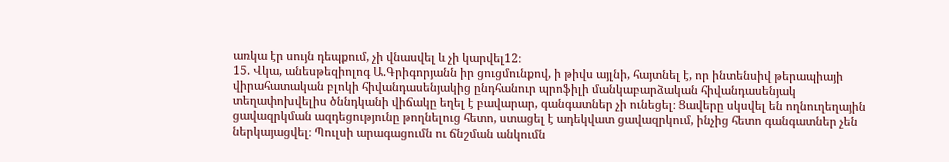առկա էր սույն դեպքում, չի վնասվել և չի կարվել12։
15. Վկա, անեսթեզիոլոգ Ա.Գրիգորյանն իր ցուցմունքով, ի թիվս այլնի, հայտնել է, որ ինտենսիվ թերապիայի վիրահատական բլոկի հիվանդասենյակից ընդհանուր պրոֆիլի մանկաբարձական հիվանդասենյակ տեղափոխվելիս ծննդկանի վիճակը եղել է բավարար, գանգատներ չի ունեցել։ Ցավերը սկսվել են ողնուղեղային ցավազրկման ազդեցությունը թողնելուց հետո, ստացել է ադեկվատ ցավազրկում, ինչից հետո գանգատներ չեն ներկայացվել։ Պուլսի արագացումն ու ճնշման անկումն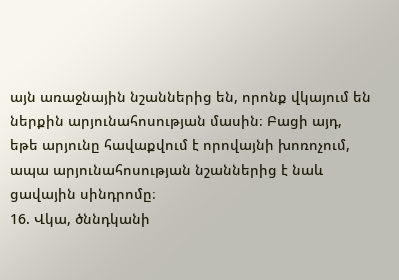այն առաջնային նշաններից են, որոնք վկայում են ներքին արյունահոսության մասին։ Բացի այդ, եթե արյունը հավաքվում է որովայնի խոռոչում, ապա արյունահոսության նշաններից է նաև ցավային սինդրոմը։
16. Վկա, ծննդկանի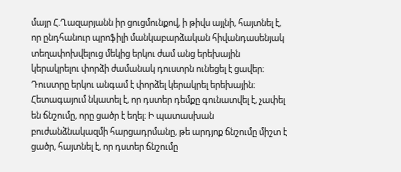մայր Հ.Ղազարյանն իր ցուցմունքով, ի թիվս այլնի, հայտնել է, որ ընդհանուր պրոֆիլի մանկաբարձական հիվանդասենյակ տեղափոխվելուց մեկից երկու ժամ անց երեխային կերակրելու փորձի ժամանակ դուստրն ունեցել է ցավեր։ Դուստրը երկու անգամ է փորձել կերակրել երեխային։ Հետագայում նկատել է, որ դստեր դեմքը գունատվել է, չափել են ճնշումը, որը ցածր է եղել։ Ի պատասխան բուժանձնակազմի հարցադրմանը, թե արդյոք ճնշումը միշտ է ցածր, հայտնել է, որ դստեր ճնշումը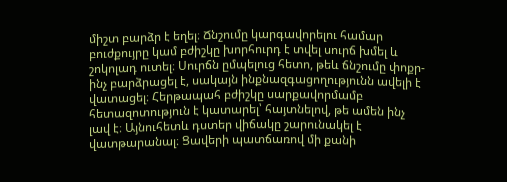միշտ բարձր է եղել։ Ճնշումը կարգավորելու համար բուժքույրը կամ բժիշկը խորհուրդ է տվել սուրճ խմել և շոկոլադ ուտել։ Սուրճն ըմպելուց հետո, թեև ճնշումը փոքր-ինչ բարձրացել է, սակայն ինքնազգացողությունն ավելի է վատացել։ Հերթապահ բժիշկը սարքավորմամբ հետազոտություն է կատարել՝ հայտնելով, թե ամեն ինչ լավ է։ Այնուհետև դստեր վիճակը շարունակել է վատթարանալ։ Ցավերի պատճառով մի քանի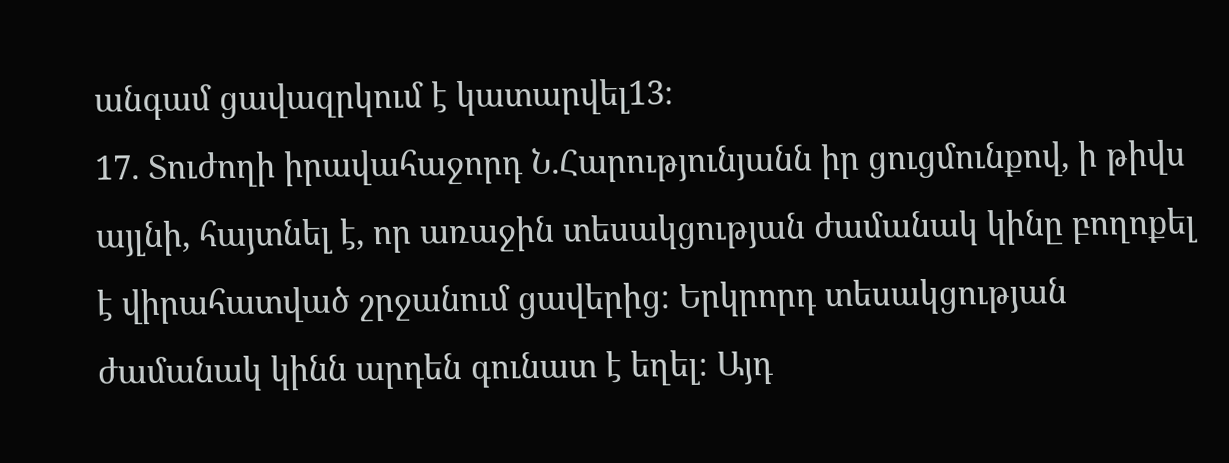անգամ ցավազրկում է կատարվել13։
17. Տուժողի իրավահաջորդ Ն.Հարությունյանն իր ցուցմունքով, ի թիվս այլնի, հայտնել է, որ առաջին տեսակցության ժամանակ կինը բողոքել է վիրահատված շրջանում ցավերից։ Երկրորդ տեսակցության ժամանակ կինն արդեն գունատ է եղել։ Այդ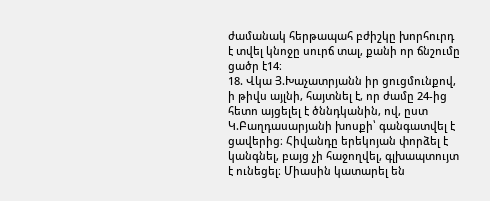ժամանակ հերթապահ բժիշկը խորհուրդ է տվել կնոջը սուրճ տալ, քանի որ ճնշումը ցածր է14։
18. Վկա Յ.Խաչատրյանն իր ցուցմունքով, ի թիվս այլնի, հայտնել է, որ ժամը 24-ից հետո այցելել է ծննդկանին, ով, ըստ Կ.Բաղդասարյանի խոսքի՝ գանգատվել է ցավերից։ Հիվանդը երեկոյան փորձել է կանգնել, բայց չի հաջողվել, գլխապտույտ է ունեցել։ Միասին կատարել են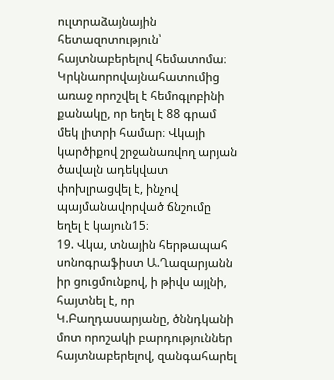ուլտրաձայնային հետազոտություն՝ հայտնաբերելով հեմատոմա։ Կրկնաորովայնահատումից առաջ որոշվել է հեմոգլոբինի քանակը, որ եղել է 88 գրամ մեկ լիտրի համար։ Վկայի կարծիքով շրջանառվող արյան ծավալն ադեկվատ փոխլրացվել է, ինչով պայմանավորված ճնշումը եղել է կայուն15։
19. Վկա, տնային հերթապահ սոնոգրաֆիստ Ա.Ղազարյանն իր ցուցմունքով, ի թիվս այլնի, հայտնել է, որ Կ.Բաղդասարյանը, ծննդկանի մոտ որոշակի բարդություններ հայտնաբերելով, զանգահարել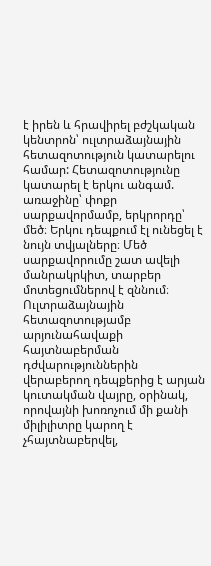է իրեն և հրավիրել բժշկական կենտրոն՝ ուլտրաձայնային հետազոտություն կատարելու համար: Հետազոտությունը կատարել է երկու անգամ. առաջինը՝ փոքր սարքավորմամբ, երկրորդը՝ մեծ։ Երկու դեպքում էլ ունեցել է նույն տվյալները։ Մեծ սարքավորումը շատ ավելի մանրակրկիտ, տարբեր մոտեցումներով է զննում։ Ուլտրաձայնային հետազոտությամբ արյունահավաքի հայտնաբերման դժվարություններին վերաբերող դեպքերից է արյան կուտակման վայրը, օրինակ, որովայնի խոռոչում մի քանի միլիլիտրը կարող է չհայտնաբերվել,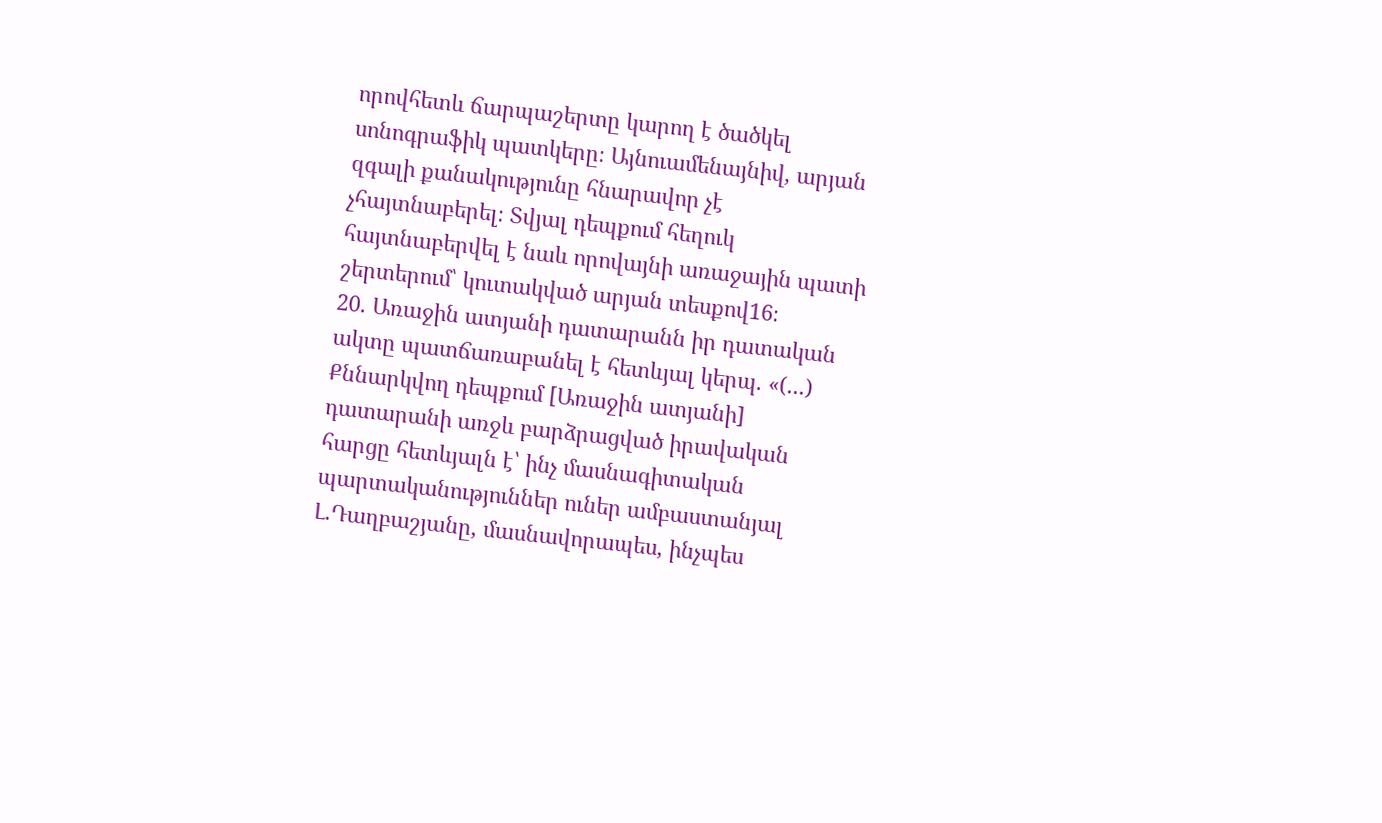որովհետև ճարպաշերտը կարող է ծածկել սոնոգրաֆիկ պատկերը։ Այնուամենայնիվ, արյան զգալի քանակությունը հնարավոր չէ չհայտնաբերել։ Տվյալ դեպքում հեղուկ հայտնաբերվել է նաև որովայնի առաջային պատի շերտերում՝ կուտակված արյան տեսքով16։
20. Առաջին ատյանի դատարանն իր դատական ակտը պատճառաբանել է հետևյալ կերպ. «(...) Քննարկվող դեպքում [Առաջին ատյանի] դատարանի առջև բարձրացված իրավական հարցը հետևյալն է՝ ինչ մասնագիտական պարտականություններ ուներ ամբաստանյալ Լ.Դաղբաշյանը, մասնավորապես, ինչպես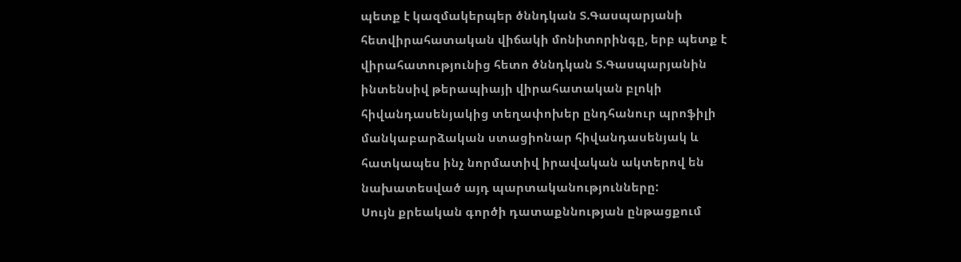պետք է կազմակերպեր ծննդկան Տ.Գասպարյանի հետվիրահատական վիճակի մոնիտորինգը, երբ պետք է վիրահատությունից հետո ծննդկան Տ.Գասպարյանին ինտենսիվ թերապիայի վիրահատական բլոկի հիվանդասենյակից տեղափոխեր ընդհանուր պրոֆիլի մանկաբարձական ստացիոնար հիվանդասենյակ և հատկապես ինչ նորմատիվ իրավական ակտերով են նախատեսված այդ պարտականությունները:
Սույն քրեական գործի դատաքննության ընթացքում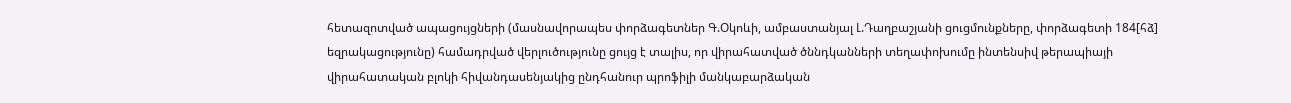հետազոտված ապացույցների (մասնավորապես փորձագետներ Գ.Օկոևի, ամբաստանյալ Լ.Դաղբաշյանի ցուցմունքները, փորձագետի 184[հձ] եզրակացությունը) համադրված վերլուծությունը ցույց է տալիս, որ վիրահատված ծննդկանների տեղափոխումը ինտենսիվ թերապիայի վիրահատական բլոկի հիվանդասենյակից ընդհանուր պրոֆիլի մանկաբարձական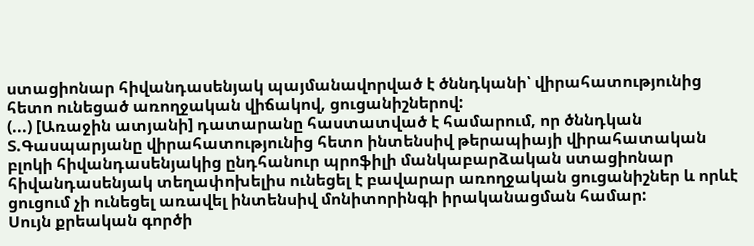ստացիոնար հիվանդասենյակ պայմանավորված է ծննդկանի՝ վիրահատությունից հետո ունեցած առողջական վիճակով, ցուցանիշներով:
(...) [Առաջին ատյանի] դատարանը հաստատված է համարում, որ ծննդկան Տ.Գասպարյանը վիրահատությունից հետո ինտենսիվ թերապիայի վիրահատական բլոկի հիվանդասենյակից ընդհանուր պրոֆիլի մանկաբարձական ստացիոնար հիվանդասենյակ տեղափոխելիս ունեցել է բավարար առողջական ցուցանիշներ և որևէ ցուցում չի ունեցել առավել ինտենսիվ մոնիտորինգի իրականացման համար:
Սույն քրեական գործի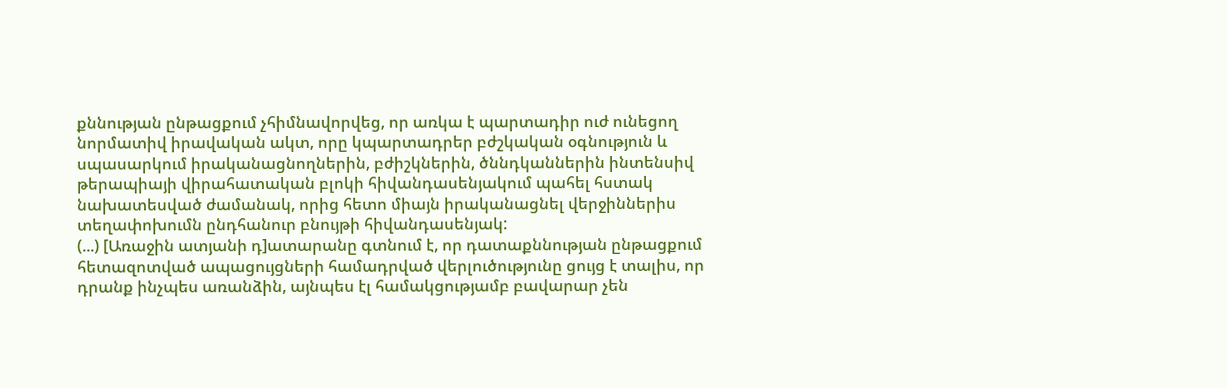քննության ընթացքում չհիմնավորվեց, որ առկա է պարտադիր ուժ ունեցող նորմատիվ իրավական ակտ, որը կպարտադրեր բժշկական օգնություն և սպասարկում իրականացնողներին, բժիշկներին, ծննդկաններին ինտենսիվ թերապիայի վիրահատական բլոկի հիվանդասենյակում պահել հստակ նախատեսված ժամանակ, որից հետո միայն իրականացնել վերջիններիս տեղափոխումն ընդհանուր բնույթի հիվանդասենյակ:
(...) [Առաջին ատյանի դ]ատարանը գտնում է, որ դատաքննության ընթացքում հետազոտված ապացույցների համադրված վերլուծությունը ցույց է տալիս, որ դրանք ինչպես առանձին, այնպես էլ համակցությամբ բավարար չեն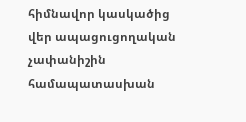հիմնավոր կասկածից վեր ապացուցողական չափանիշին համապատասխան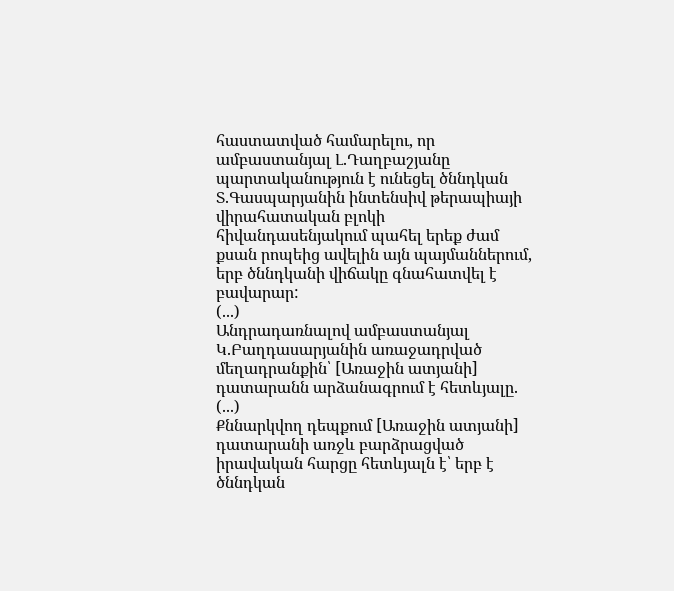հաստատված համարելու, որ ամբաստանյալ Լ.Դաղբաշյանը պարտականություն է ունեցել ծննդկան Տ.Գասպարյանին ինտենսիվ թերապիայի վիրահատական բլոկի հիվանդասենյակում պահել երեք ժամ քսան րոպեից ավելին այն պայմաններում, երբ ծննդկանի վիճակը գնահատվել է բավարար:
(...)
Անդրադառնալով ամբաստանյալ Կ.Բաղդասարյանին առաջադրված մեղադրանքին՝ [Առաջին ատյանի] դատարանն արձանագրում է հետևյալը.
(...)
Քննարկվող դեպքում [Առաջին ատյանի] դատարանի առջև բարձրացված իրավական հարցը հետևյալն է՝ երբ է ծննդկան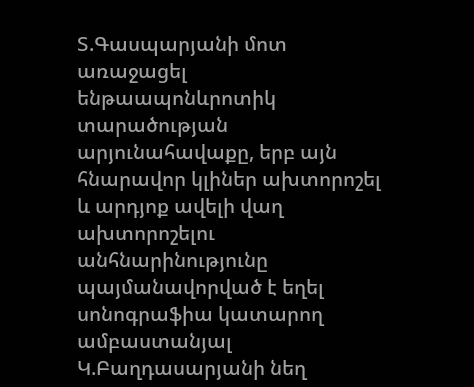Տ.Գասպարյանի մոտ առաջացել ենթաապոնևրոտիկ տարածության արյունահավաքը, երբ այն հնարավոր կլիներ ախտորոշել և արդյոք ավելի վաղ ախտորոշելու անհնարինությունը պայմանավորված է եղել սոնոգրաֆիա կատարող ամբաստանյալ Կ.Բաղդասարյանի նեղ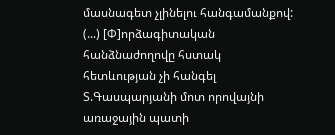մասնագետ չլինելու հանգամանքով:
(...) [Փ]որձագիտական հանձնաժողովը հստակ հետևության չի հանգել Տ.Գասպարյանի մոտ որովայնի առաջային պատի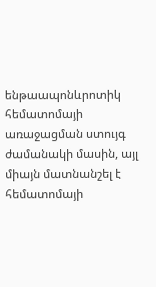ենթաապոնևրոտիկ հեմատոմայի առաջացման ստույգ ժամանակի մասին, այլ միայն մատնանշել է հեմատոմայի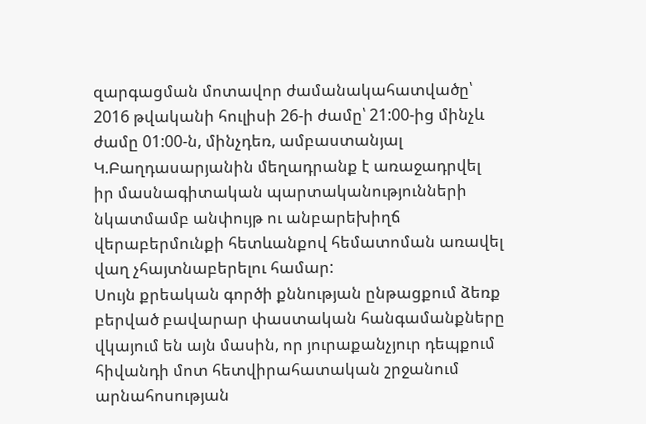զարգացման մոտավոր ժամանակահատվածը՝ 2016 թվականի հուլիսի 26-ի ժամը՝ 21:00-ից մինչև ժամը 01:00-ն, մինչդեռ, ամբաստանյալ Կ.Բաղդասարյանին մեղադրանք է առաջադրվել իր մասնագիտական պարտականությունների նկատմամբ անփույթ ու անբարեխիղճ վերաբերմունքի հետևանքով հեմատոման առավել վաղ չհայտնաբերելու համար:
Սույն քրեական գործի քննության ընթացքում ձեռք բերված բավարար փաստական հանգամանքները վկայում են այն մասին, որ յուրաքանչյուր դեպքում հիվանդի մոտ հետվիրահատական շրջանում արնահոսության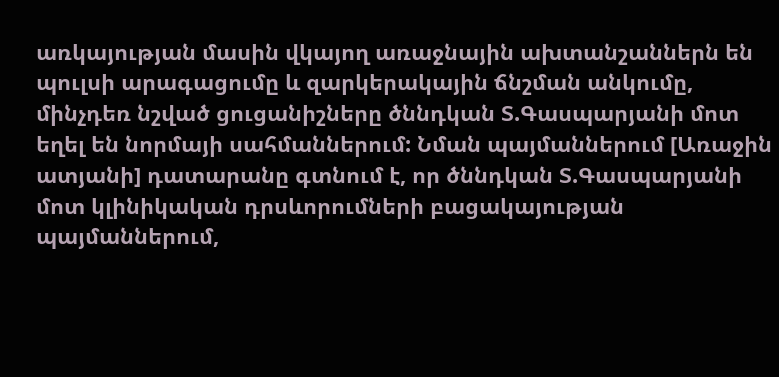առկայության մասին վկայող առաջնային ախտանշաններն են պուլսի արագացումը և զարկերակային ճնշման անկումը, մինչդեռ նշված ցուցանիշները ծննդկան Տ.Գասպարյանի մոտ եղել են նորմայի սահմաններում: Նման պայմաններում [Առաջին ատյանի] դատարանը գտնում է, որ ծննդկան Տ.Գասպարյանի մոտ կլինիկական դրսևորումների բացակայության պայմաններում,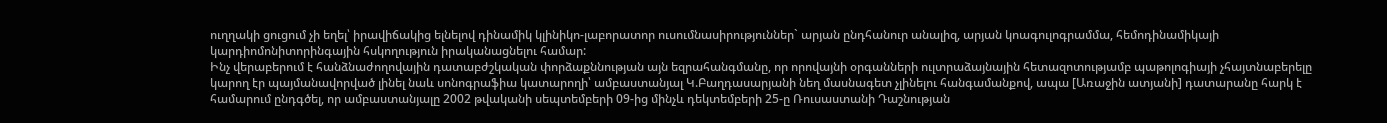ուղղակի ցուցում չի եղել՝ իրավիճակից ելնելով դինամիկ կլինիկո-լաբորատոր ուսումնասիրություններ` արյան ընդհանուր անալիզ, արյան կոագուլոգրամմա, հեմոդինամիկայի կարդիոմոնիտորինգային հսկողություն իրականացնելու համար:
Ինչ վերաբերում է հանձնաժողովային դատաբժշկական փորձաքննության այն եզրահանգմանը, որ որովայնի օրգանների ուլտրաձայնային հետազոտությամբ պաթոլոգիայի չհայտնաբերելը կարող էր պայմանավորված լինել նաև սոնոգրաֆիա կատարողի՝ ամբաստանյալ Կ.Բաղդասարյանի նեղ մասնագետ չլինելու հանգամանքով, ապա [Առաջին ատյանի] դատարանը հարկ է համարում ընդգծել, որ ամբաստանյալը 2002 թվականի սեպտեմբերի 09-ից մինչև դեկտեմբերի 25-ը Ռուսաստանի Դաշնության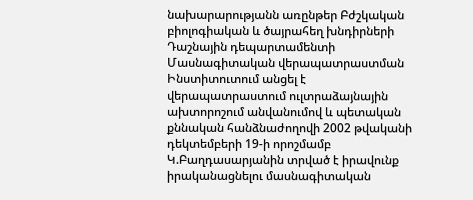նախարարությանն առընթեր Բժշկական բիոլոգիական և ծայրահեղ խնդիրների Դաշնային դեպարտամենտի Մասնագիտական վերապատրաստման Ինստիտուտում անցել է վերապատրաստում ուլտրաձայնային ախտորոշում անվանումով և պետական քննական հանձնաժողովի 2002 թվականի դեկտեմբերի 19-ի որոշմամբ Կ.Բաղդասարյանին տրված է իրավունք իրականացնելու մասնագիտական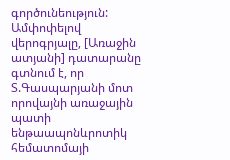գործունեություն:
Ամփոփելով վերոգրյալը, [Առաջին ատյանի] դատարանը գտնում է, որ Տ.Գասպարյանի մոտ որովայնի առաջային պատի ենթաապոնևրոտիկ հեմատոմայի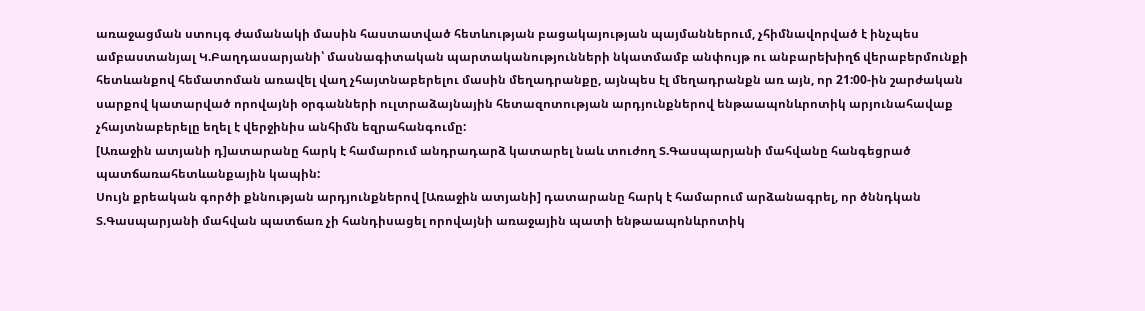առաջացման ստույգ ժամանակի մասին հաստատված հետևության բացակայության պայմաններում, չհիմնավորված է ինչպես ամբաստանյալ Կ.Բաղդասարյանի՝ մասնագիտական պարտականությունների նկատմամբ անփույթ ու անբարեխիղճ վերաբերմունքի հետևանքով հեմատոման առավել վաղ չհայտնաբերելու մասին մեղադրանքը, այնպես էլ մեղադրանքն առ այն, որ 21:00-ին շարժական սարքով կատարված որովայնի օրգանների ուլտրաձայնային հետազոտության արդյունքներով ենթաապոնևրոտիկ արյունահավաք չհայտնաբերելը եղել է վերջինիս անհիմն եզրահանգումը:
[Առաջին ատյանի դ]ատարանը հարկ է համարում անդրադարձ կատարել նաև տուժող Տ.Գասպարյանի մահվանը հանգեցրած պատճառահետևանքային կապին:
Սույն քրեական գործի քննության արդյունքներով [Առաջին ատյանի] դատարանը հարկ է համարում արձանագրել, որ ծննդկան Տ.Գասպարյանի մահվան պատճառ չի հանդիսացել որովայնի առաջային պատի ենթաապոնևրոտիկ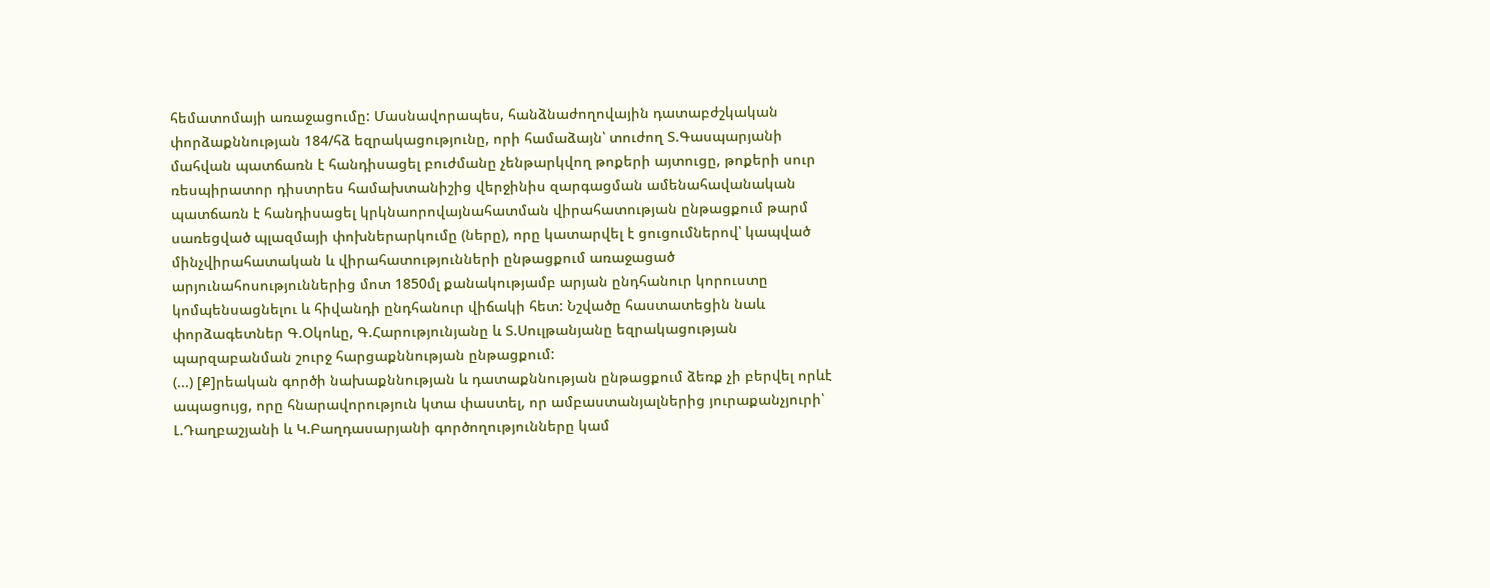հեմատոմայի առաջացումը: Մասնավորապես, հանձնաժողովային դատաբժշկական փորձաքննության 184/հձ եզրակացությունը, որի համաձայն՝ տուժող Տ.Գասպարյանի մահվան պատճառն է հանդիսացել բուժմանը չենթարկվող թոքերի այտուցը, թոքերի սուր ռեսպիրատոր դիստրես համախտանիշից վերջինիս զարգացման ամենահավանական պատճառն է հանդիսացել կրկնաորովայնահատման վիրահատության ընթացքում թարմ սառեցված պլազմայի փոխներարկումը (ները), որը կատարվել է ցուցումներով՝ կապված մինչվիրահատական և վիրահատությունների ընթացքում առաջացած արյունահոսություններից մոտ 1850մլ քանակությամբ արյան ընդհանուր կորուստը կոմպենսացնելու և հիվանդի ընդհանուր վիճակի հետ: Նշվածը հաստատեցին նաև փորձագետներ Գ.Օկոևը, Գ.Հարությունյանը և Տ.Սուլթանյանը եզրակացության պարզաբանման շուրջ հարցաքննության ընթացքում:
(...) [Ք]րեական գործի նախաքննության և դատաքննության ընթացքում ձեռք չի բերվել որևէ ապացույց, որը հնարավորություն կտա փաստել, որ ամբաստանյալներից յուրաքանչյուրի՝ Լ.Դաղբաշյանի և Կ.Բաղդասարյանի գործողությունները կամ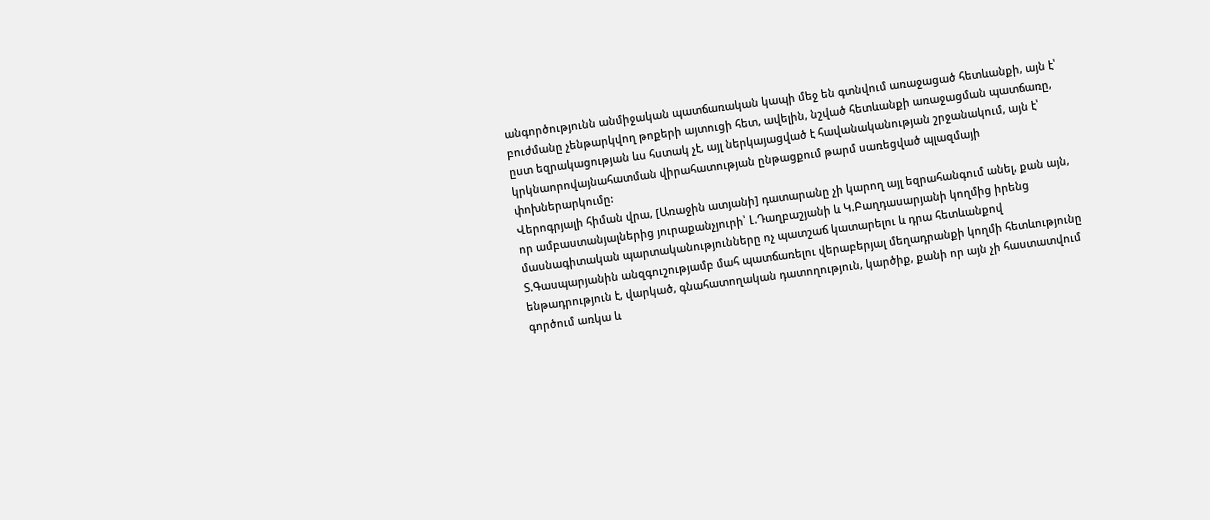անգործությունն անմիջական պատճառական կապի մեջ են գտնվում առաջացած հետևանքի, այն է՝ բուժմանը չենթարկվող թոքերի այտուցի հետ, ավելին, նշված հետևանքի առաջացման պատճառը, ըստ եզրակացության ևս հստակ չէ, այլ ներկայացված է հավանականության շրջանակում, այն է՝ կրկնաորովայնահատման վիրահատության ընթացքում թարմ սառեցված պլազմայի փոխներարկումը:
Վերոգրյալի հիման վրա, [Առաջին ատյանի] դատարանը չի կարող այլ եզրահանգում անել, քան այն, որ ամբաստանյալներից յուրաքանչյուրի՝ Լ.Դաղբաշյանի և Կ.Բաղդասարյանի կողմից իրենց մասնագիտական պարտականությունները ոչ պատշաճ կատարելու և դրա հետևանքով Տ.Գասպարյանին անզգուշությամբ մահ պատճառելու վերաբերյալ մեղադրանքի կողմի հետևությունը ենթադրություն է, վարկած, գնահատողական դատողություն, կարծիք, քանի որ այն չի հաստատվում գործում առկա և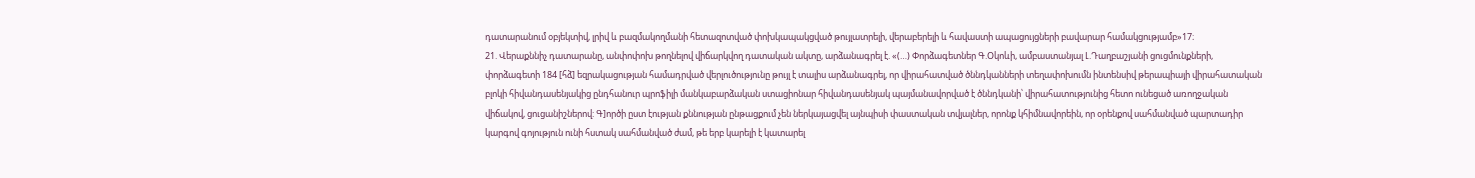դատարանում օբյեկտիվ, լրիվ և բազմակողմանի հետազոտված փոխկապակցված թույլատրելի, վերաբերելի և հավաստի ապացույցների բավարար համակցությամբ»17։
21. Վերաքննիչ դատարանը, անփոփոխ թողնելով վիճարկվող դատական ակտը, արձանագրել է. «(…) Փորձագետներ Գ.Օկոևի, ամբաստանյալ Լ.Դաղբաշյանի ցուցմունքների, փորձագետի 184 [հձ] եզրակացության համադրված վերլուծությունը թույլ է տալիս արձանագրել, որ վիրահատված ծննդկանների տեղափոխումն ինտենսիվ թերապիայի վիրահատական բլոկի հիվանդասենյակից ընդհանուր պրոֆիլի մանկաբարձական ստացիոնար հիվանդասենյակ պայմանավորված է ծննդկանի՝ վիրահատությունից հետո ունեցած առողջական վիճակով, ցուցանիշներով: Գ]ործի ըստ էության քննության ընթացքում չեն ներկայացվել այնպիսի փաստական տվյալներ, որոնք կհիմնավորեին, որ օրենքով սահմանված պարտադիր կարգով գոյություն ունի հստակ սահմանված ժամ, թե երբ կարելի է կատարել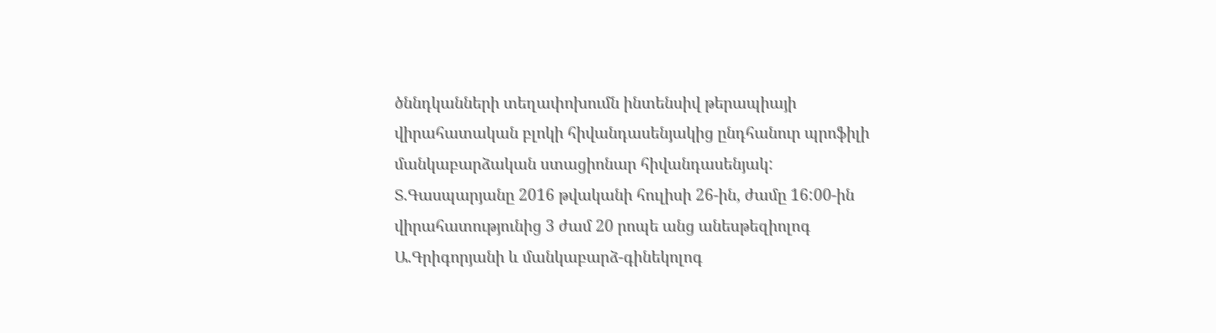ծննդկանների տեղափոխումն ինտենսիվ թերապիայի վիրահատական բլոկի հիվանդասենյակից ընդհանուր պրոֆիլի մանկաբարձական ստացիոնար հիվանդասենյակ:
Տ.Գասպարյանը 2016 թվականի հուլիսի 26-ին, ժամը 16:00-ին վիրահատությունից 3 ժամ 20 րոպե անց անեսթեզիոլոգ Ա.Գրիգորյանի և մանկաբարձ-գինեկոլոգ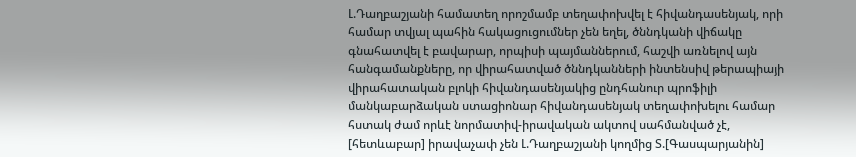Լ.Դաղբաշյանի համատեղ որոշմամբ տեղափոխվել է հիվանդասենյակ, որի համար տվյալ պահին հակացուցումներ չեն եղել, ծննդկանի վիճակը գնահատվել է բավարար, որպիսի պայմաններում, հաշվի առնելով այն հանգամանքները, որ վիրահատված ծննդկանների ինտենսիվ թերապիայի վիրահատական բլոկի հիվանդասենյակից ընդհանուր պրոֆիլի մանկաբարձական ստացիոնար հիվանդասենյակ տեղափոխելու համար հստակ ժամ որևէ նորմատիվ-իրավական ակտով սահմանված չէ, [հետևաբար] իրավաչափ չեն Լ.Դաղբաշյանի կողմից Տ.[Գասպարյանին]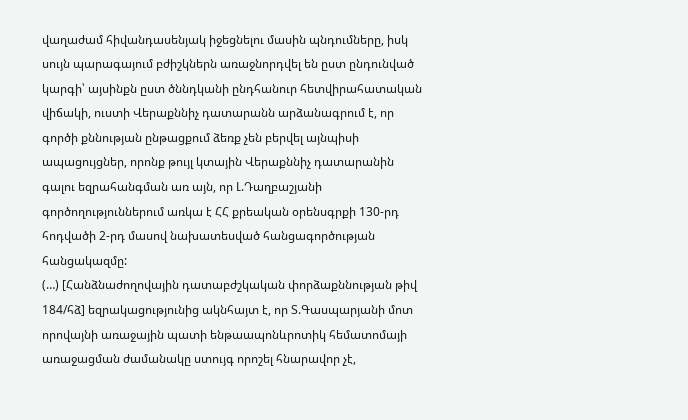վաղաժամ հիվանդասենյակ իջեցնելու մասին պնդումները, իսկ սույն պարագայում բժիշկներն առաջնորդվել են ըստ ընդունված կարգի՝ այսինքն ըստ ծննդկանի ընդհանուր հետվիրահատական վիճակի, ուստի Վերաքննիչ դատարանն արձանագրում է, որ գործի քննության ընթացքում ձեռք չեն բերվել այնպիսի ապացույցներ, որոնք թույլ կտային Վերաքննիչ դատարանին գալու եզրահանգման առ այն, որ Լ.Դաղբաշյանի գործողություններում առկա է ՀՀ քրեական օրենսգրքի 130-րդ հոդվածի 2-րդ մասով նախատեսված հանցագործության հանցակազմը:
(…) [Հանձնաժողովային դատաբժշկական փորձաքննության թիվ 184/հձ] եզրակացությունից ակնհայտ է, որ Տ.Գասպարյանի մոտ որովայնի առաջային պատի ենթաապոնևրոտիկ հեմատոմայի առաջացման ժամանակը ստույգ որոշել հնարավոր չէ,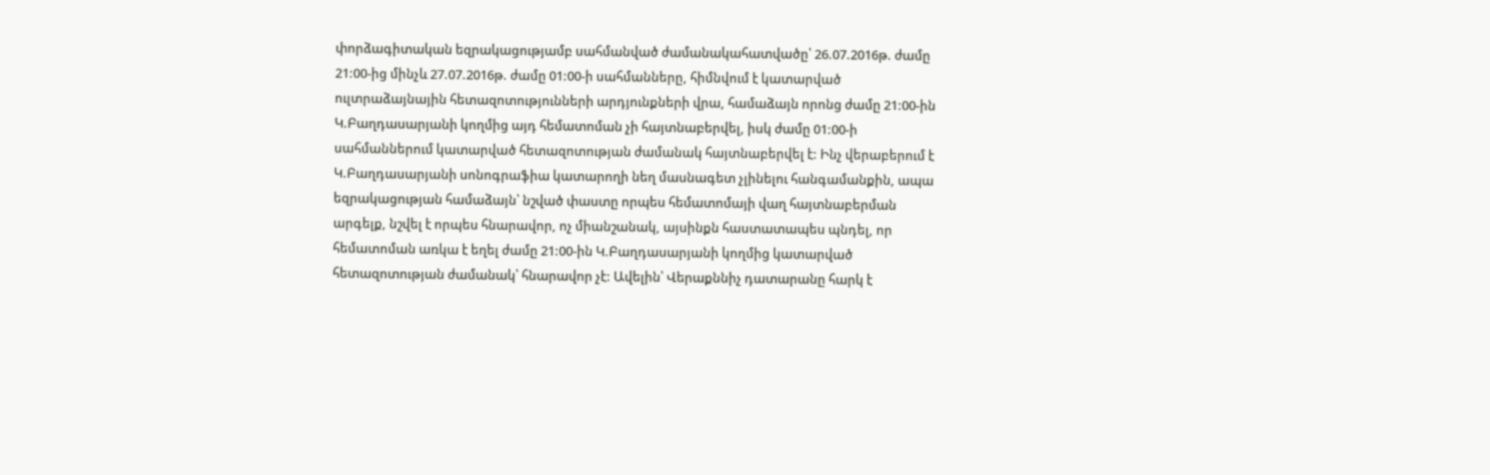փորձագիտական եզրակացությամբ սահմանված ժամանակահատվածը՝ 26.07.2016թ. ժամը 21:00-ից մինչև 27.07.2016թ. ժամը 01:00-ի սահմանները, հիմնվում է կատարված ուլտրաձայնային հետազոտությունների արդյունքների վրա, համաձայն որոնց ժամը 21:00-ին Կ.Բաղդասարյանի կողմից այդ հեմատոման չի հայտնաբերվել, իսկ ժամը 01:00-ի սահմաններում կատարված հետազոտության ժամանակ հայտնաբերվել է: Ինչ վերաբերում է Կ.Բաղդասարյանի սոնոգրաֆիա կատարողի նեղ մասնագետ չլինելու հանգամանքին, ապա եզրակացության համաձայն՝ նշված փաստը որպես հեմատոմայի վաղ հայտնաբերման արգելք, նշվել է որպես հնարավոր, ոչ միանշանակ, այսինքն հաստատապես պնդել, որ հեմատոման առկա է եղել ժամը 21:00-ին Կ.Բաղդասարյանի կողմից կատարված հետազոտության ժամանակ՝ հնարավոր չէ: Ավելին՝ Վերաքննիչ դատարանը հարկ է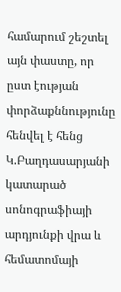համարում շեշտել այն փաստը, որ ըստ էության փորձաքննությունը հենվել է հենց Կ.Բաղդասարյանի կատարած սոնոգրաֆիայի արդյունքի վրա և հեմատոմայի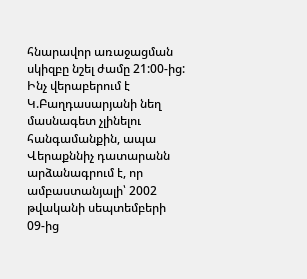հնարավոր առաջացման սկիզբը նշել ժամը 21:00-ից:
Ինչ վերաբերում է Կ.Բաղդասարյանի նեղ մասնագետ չլինելու հանգամանքին, ապա Վերաքննիչ դատարանն արձանագրում է, որ ամբաստանյալի՝ 2002 թվականի սեպտեմբերի 09-ից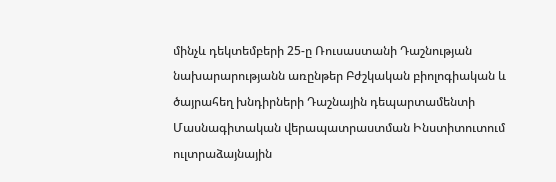մինչև դեկտեմբերի 25-ը Ռուսաստանի Դաշնության նախարարությանն առընթեր Բժշկական բիոլոգիական և ծայրահեղ խնդիրների Դաշնային դեպարտամենտի Մասնագիտական վերապատրաստման Ինստիտուտում ուլտրաձայնային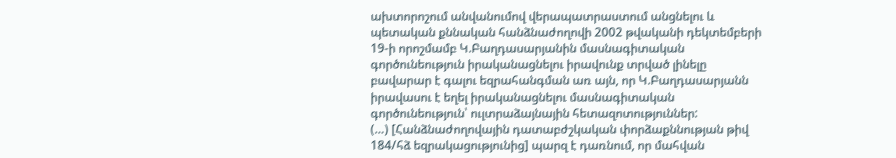ախտորոշում անվանումով վերապատրաստում անցնելու և պետական քննական հանձնաժողովի 2002 թվականի դեկտեմբերի 19-ի որոշմամբ Կ.Բաղդասարյանին մասնագիտական գործունեություն իրականացնելու իրավունք տրված լինելը բավարար է գալու եզրահանգման առ այն, որ Կ.Բաղդասարյանն իրավասու է եղել իրականացնելու մասնագիտական գործունեություն՝ ուլտրաձայնային հետազոտություններ:
(…) [Հանձնաժողովային դատաբժշկական փորձաքննության թիվ 184/հձ եզրակացությունից] պարզ է դառնում, որ մահվան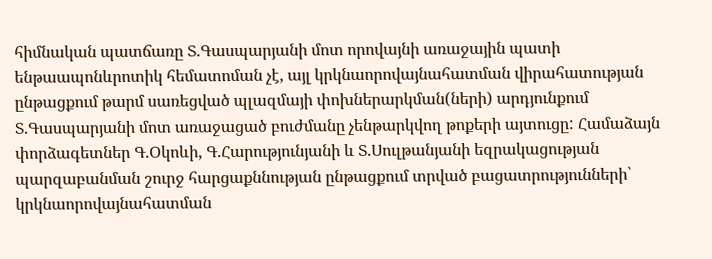հիմնական պատճառը Տ.Գասպարյանի մոտ որովայնի առաջային պատի ենթաապոնևրոտիկ հեմատոման չէ, այլ կրկնաորովայնահատման վիրահատության ընթացքում թարմ սառեցված պլազմայի փոխներարկման(ների) արդյունքում Տ.Գասպարյանի մոտ առաջացած բուժմանը չենթարկվող թոքերի այտուցը: Համաձայն փորձագետներ Գ.Օկոևի, Գ.Հարությունյանի և Տ.Սուլթանյանի եզրակացության պարզաբանման շուրջ հարցաքննության ընթացքում տրված բացատրությունների՝ կրկնաորովայնահատման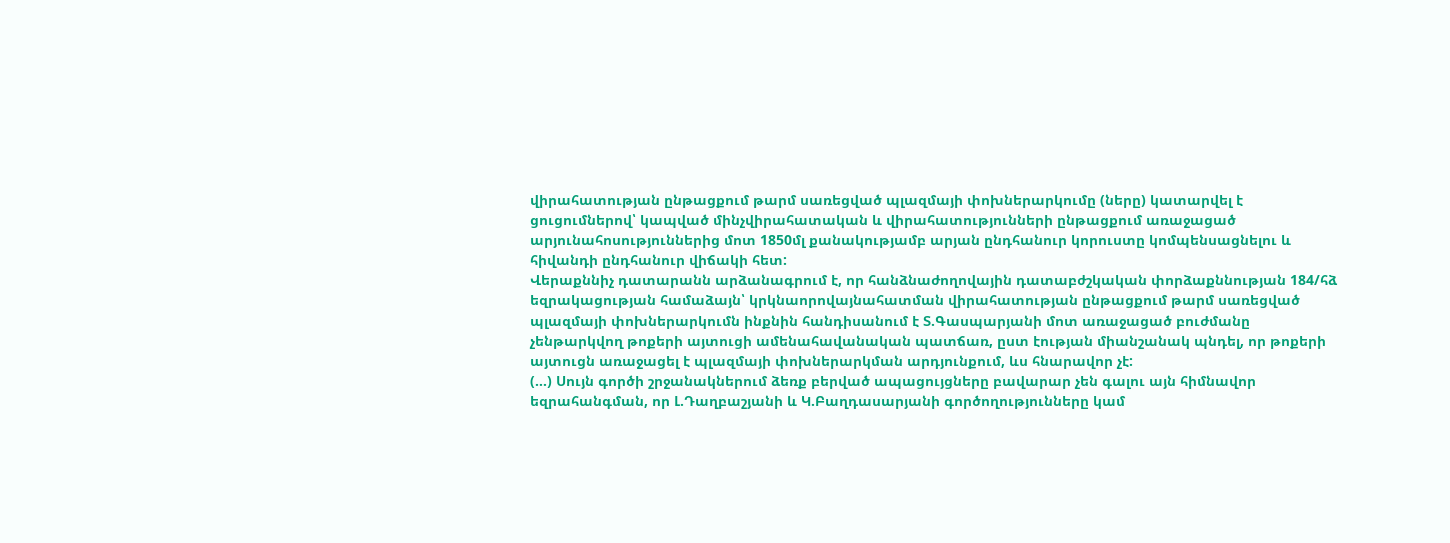վիրահատության ընթացքում թարմ սառեցված պլազմայի փոխներարկումը (ները) կատարվել է ցուցումներով՝ կապված մինչվիրահատական և վիրահատությունների ընթացքում առաջացած արյունահոսություններից մոտ 1850մլ քանակությամբ արյան ընդհանուր կորուստը կոմպենսացնելու և հիվանդի ընդհանուր վիճակի հետ:
Վերաքննիչ դատարանն արձանագրում է, որ հանձնաժողովային դատաբժշկական փորձաքննության 184/հձ եզրակացության համաձայն՝ կրկնաորովայնահատման վիրահատության ընթացքում թարմ սառեցված պլազմայի փոխներարկումն ինքնին հանդիսանում է Տ.Գասպարյանի մոտ առաջացած բուժմանը չենթարկվող թոքերի այտուցի ամենահավանական պատճառ, ըստ էության միանշանակ պնդել, որ թոքերի այտուցն առաջացել է պլազմայի փոխներարկման արդյունքում, ևս հնարավոր չէ:
(…) Սույն գործի շրջանակներում ձեռք բերված ապացույցները բավարար չեն գալու այն հիմնավոր եզրահանգման, որ Լ.Դաղբաշյանի և Կ.Բաղդասարյանի գործողությունները կամ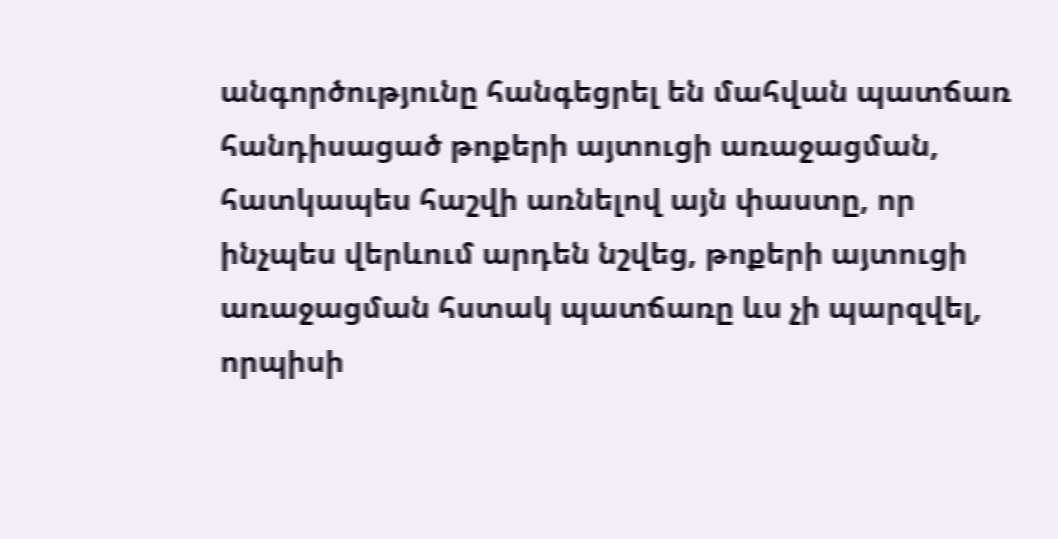անգործությունը հանգեցրել են մահվան պատճառ հանդիսացած թոքերի այտուցի առաջացման, հատկապես հաշվի առնելով այն փաստը, որ ինչպես վերևում արդեն նշվեց, թոքերի այտուցի առաջացման հստակ պատճառը ևս չի պարզվել, որպիսի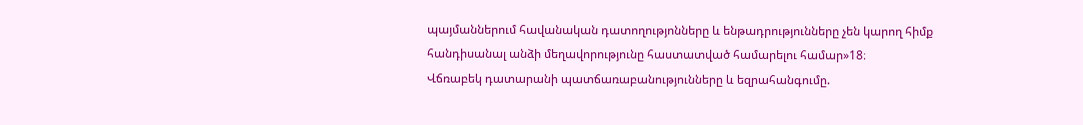պայմաններում հավանական դատողությոնները և ենթադրությունները չեն կարող հիմք հանդիսանալ անձի մեղավորությունը հաստատված համարելու համար»18։
Վճռաբեկ դատարանի պատճառաբանությունները և եզրահանգումը.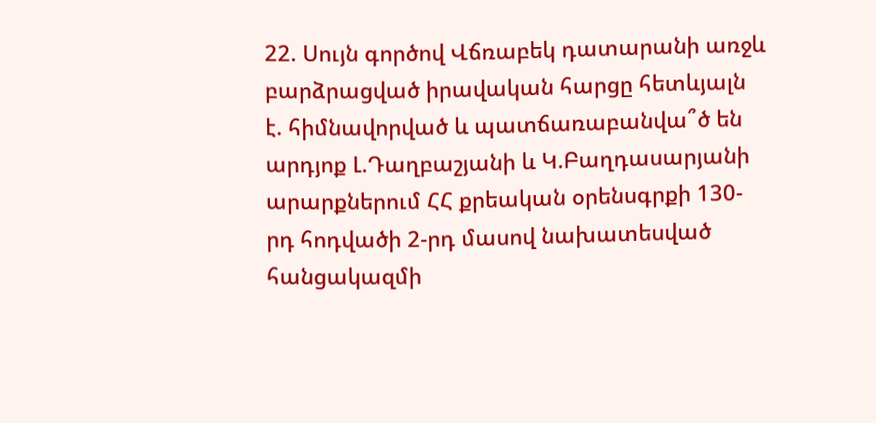22. Սույն գործով Վճռաբեկ դատարանի առջև բարձրացված իրավական հարցը հետևյալն է. հիմնավորված և պատճառաբանվա՞ծ են արդյոք Լ.Դաղբաշյանի և Կ.Բաղդասարյանի արարքներում ՀՀ քրեական օրենսգրքի 130-րդ հոդվածի 2-րդ մասով նախատեսված հանցակազմի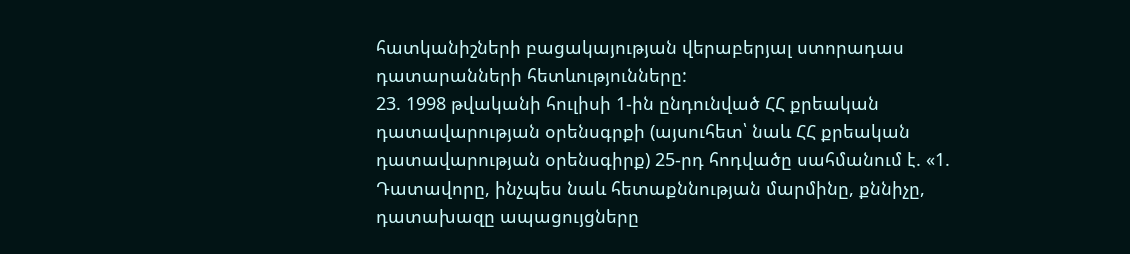հատկանիշների բացակայության վերաբերյալ ստորադաս դատարանների հետևությունները:
23. 1998 թվականի հուլիսի 1-ին ընդունված ՀՀ քրեական դատավարության օրենսգրքի (այսուհետ՝ նաև ՀՀ քրեական դատավարության օրենսգիրք) 25-րդ հոդվածը սահմանում է. «1. Դատավորը, ինչպես նաև հետաքննության մարմինը, քննիչը, դատախազը ապացույցները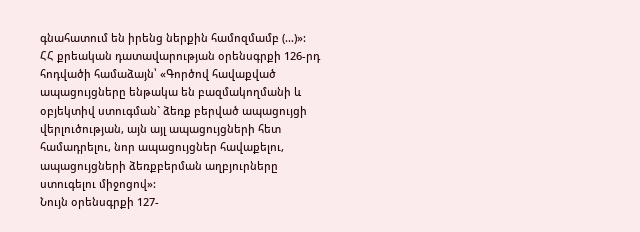գնահատում են իրենց ներքին համոզմամբ (...)»:
ՀՀ քրեական դատավարության օրենսգրքի 126-րդ հոդվածի համաձայն՝ «Գործով հավաքված ապացույցները ենթակա են բազմակողմանի և օբյեկտիվ ստուգման` ձեռք բերված ապացույցի վերլուծության, այն այլ ապացույցների հետ համադրելու, նոր ապացույցներ հավաքելու, ապացույցների ձեռքբերման աղբյուրները ստուգելու միջոցով»:
Նույն օրենսգրքի 127-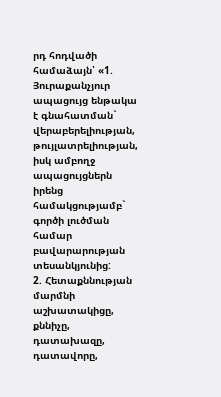րդ հոդվածի համաձայն՝ «1. Յուրաքանչյուր ապացույց ենթակա է գնահատման` վերաբերելիության, թույլատրելիության, իսկ ամբողջ ապացույցներն իրենց համակցությամբ` գործի լուծման համար բավարարության տեսանկյունից:
2. Հետաքննության մարմնի աշխատակիցը, քննիչը, դատախազը, դատավորը,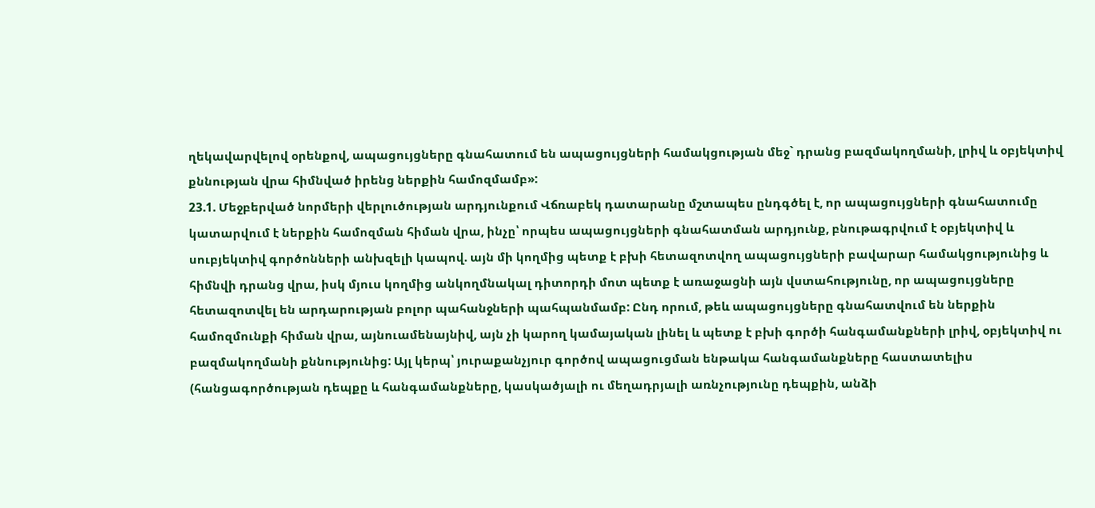ղեկավարվելով օրենքով, ապացույցները գնահատում են ապացույցների համակցության մեջ` դրանց բազմակողմանի, լրիվ և օբյեկտիվ քննության վրա հիմնված իրենց ներքին համոզմամբ»:
23.1. Մեջբերված նորմերի վերլուծության արդյունքում Վճռաբեկ դատարանը մշտապես ընդգծել է, որ ապացույցների գնահատումը կատարվում է ներքին համոզման հիման վրա, ինչը՝ որպես ապացույցների գնահատման արդյունք, բնութագրվում է օբյեկտիվ և սուբյեկտիվ գործոնների անխզելի կապով. այն մի կողմից պետք է բխի հետազոտվող ապացույցների բավարար համակցությունից և հիմնվի դրանց վրա, իսկ մյուս կողմից անկողմնակալ դիտորդի մոտ պետք է առաջացնի այն վստահությունը, որ ապացույցները հետազոտվել են արդարության բոլոր պահանջների պահպանմամբ: Ընդ որում, թեև ապացույցները գնահատվում են ներքին համոզմունքի հիման վրա, այնուամենայնիվ, այն չի կարող կամայական լինել և պետք է բխի գործի հանգամանքների լրիվ, օբյեկտիվ ու բազմակողմանի քննությունից: Այլ կերպ՝ յուրաքանչյուր գործով ապացուցման ենթակա հանգամանքները հաստատելիս (հանցագործության դեպքը և հանգամանքները, կասկածյալի ու մեղադրյալի առնչությունը դեպքին, անձի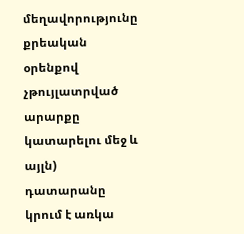մեղավորությունը քրեական օրենքով չթույլատրված արարքը կատարելու մեջ և այլն) դատարանը կրում է առկա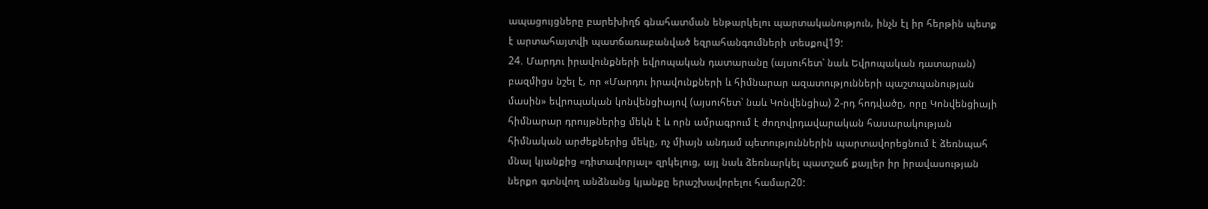ապացույցները բարեխիղճ գնահատման ենթարկելու պարտականություն, ինչն էլ իր հերթին պետք է արտահայտվի պատճառաբանված եզրահանգումների տեսքով19:
24. Մարդու իրավունքների եվրոպական դատարանը (այսուհետ՝ նաև Եվրոպական դատարան) բազմիցս նշել է, որ «Մարդու իրավունքների և հիմնարար ազատությունների պաշտպանության մասին» եվրոպական կոնվենցիայով (այսուհետ՝ նաև Կոնվենցիա) 2-րդ հոդվածը, որը Կոնվենցիայի հիմնարար դրույթներից մեկն է և որն ամրագրում է ժողովրդավարական հասարակության հիմնական արժեքներից մեկը, ոչ միայն անդամ պետություններին պարտավորեցնում է ձեռնպահ մնալ կյանքից «դիտավորյալ» զրկելուց, այլ նաև ձեռնարկել պատշաճ քայլեր իր իրավասության ներքո գտնվող անձնանց կյանքը երաշխավորելու համար20: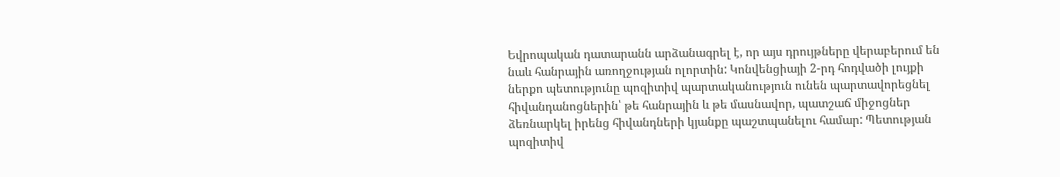Եվրոպական դատարանն արձանագրել է, որ այս դրույթները վերաբերում են նաև հանրային առողջության ոլորտին: Կոնվենցիայի 2-րդ հոդվածի լույքի ներքո պետությունը պոզիտիվ պարտականություն ունեն պարտավորեցնել հիվանդանոցներին՝ թե հանրային և թե մասնավոր, պատշաճ միջոցներ ձեռնարկել իրենց հիվանդների կյանքը պաշտպանելու համար: Պետության պոզիտիվ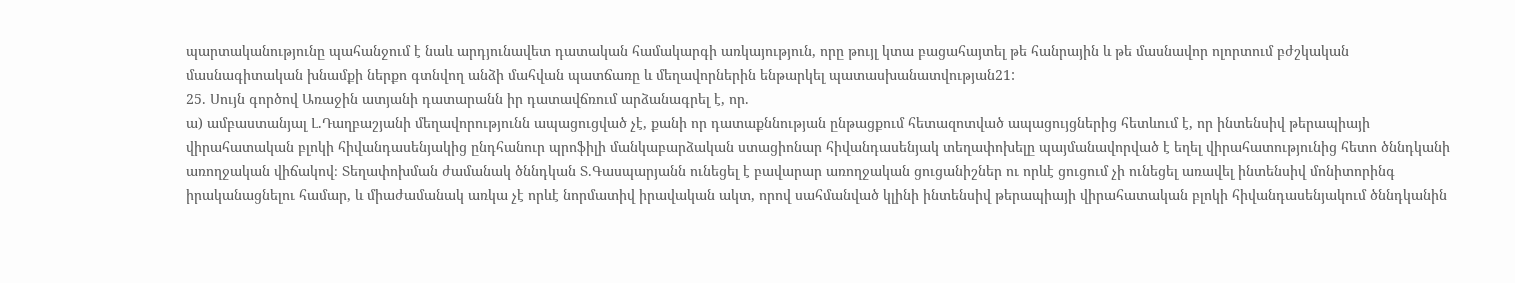պարտականությունը պահանջում է նաև արդյունավետ դատական համակարգի առկայություն, որը թույլ կտա բացահայտել թե հանրային և թե մասնավոր ոլորտում բժշկական մասնագիտական խնամքի ներքո գտնվող անձի մահվան պատճառը և մեղավորներին ենթարկել պատասխանատվության21:
25. Սույն գործով Առաջին ատյանի դատարանն իր դատավճռում արձանագրել է, որ.
ա) ամբաստանյալ Լ.Դաղբաշյանի մեղավորությունն ապացուցված չէ, քանի որ դատաքննության ընթացքում հետազոտված ապացույցներից հետևում է, որ ինտենսիվ թերապիայի վիրահատական բլոկի հիվանդասենյակից ընդհանուր պրոֆիլի մանկաբարձական ստացիոնար հիվանդասենյակ տեղափոխելը պայմանավորված է եղել վիրահատությունից հետո ծննդկանի առողջական վիճակով։ Տեղափոխման ժամանակ ծննդկան Տ.Գասպարյանն ունեցել է բավարար առողջական ցուցանիշներ ու որևէ ցուցում չի ունեցել առավել ինտենսիվ մոնիտորինգ իրականացնելու համար, և միաժամանակ առկա չէ որևէ նորմատիվ իրավական ակտ, որով սահմանված կլինի ինտենսիվ թերապիայի վիրահատական բլոկի հիվանդասենյակում ծննդկանին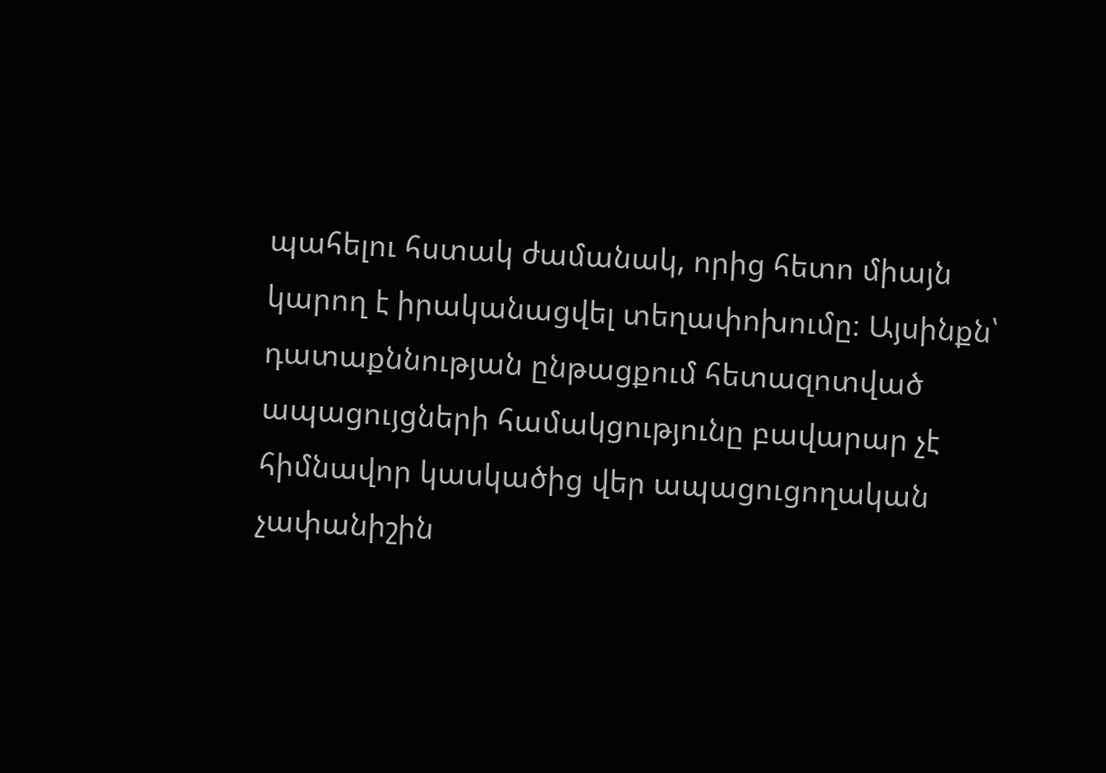պահելու հստակ ժամանակ, որից հետո միայն կարող է իրականացվել տեղափոխումը։ Այսինքն՝ դատաքննության ընթացքում հետազոտված ապացույցների համակցությունը բավարար չէ հիմնավոր կասկածից վեր ապացուցողական չափանիշին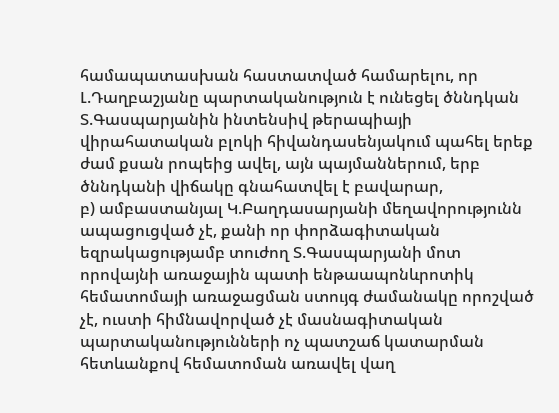համապատասխան հաստատված համարելու, որ Լ.Դաղբաշյանը պարտականություն է ունեցել ծննդկան Տ.Գասպարյանին ինտենսիվ թերապիայի վիրահատական բլոկի հիվանդասենյակում պահել երեք ժամ քսան րոպեից ավել, այն պայմաններում, երբ ծննդկանի վիճակը գնահատվել է բավարար,
բ) ամբաստանյալ Կ.Բաղդասարյանի մեղավորությունն ապացուցված չէ, քանի որ փորձագիտական եզրակացությամբ տուժող Տ.Գասպարյանի մոտ որովայնի առաջային պատի ենթաապոնևրոտիկ հեմատոմայի առաջացման ստույգ ժամանակը որոշված չէ, ուստի հիմնավորված չէ մասնագիտական պարտականությունների ոչ պատշաճ կատարման հետևանքով հեմատոման առավել վաղ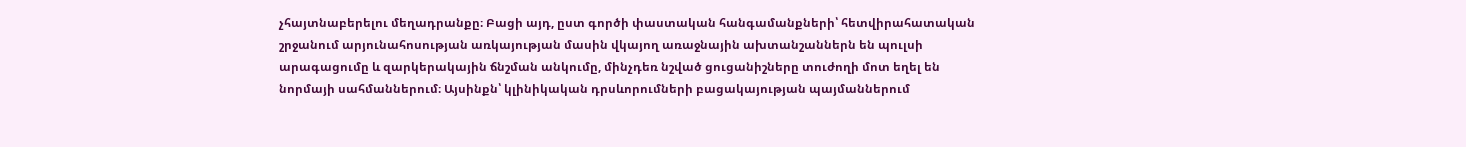չհայտնաբերելու մեղադրանքը։ Բացի այդ, ըստ գործի փաստական հանգամանքների՝ հետվիրահատական շրջանում արյունահոսության առկայության մասին վկայող առաջնային ախտանշաններն են պուլսի արագացումը և զարկերակային ճնշման անկումը, մինչդեռ նշված ցուցանիշները տուժողի մոտ եղել են նորմայի սահմաններում։ Այսինքն՝ կլինիկական դրսևորումների բացակայության պայմաններում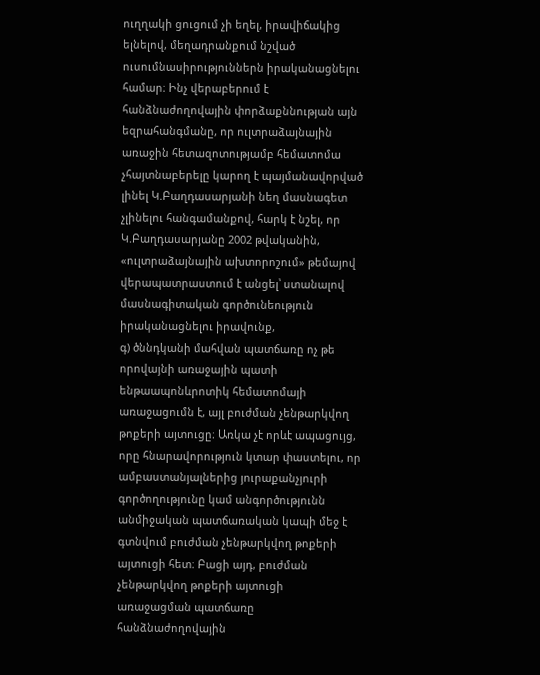ուղղակի ցուցում չի եղել, իրավիճակից ելնելով, մեղադրանքում նշված ուսումնասիրություններն իրականացնելու համար։ Ինչ վերաբերում է հանձնաժողովային փորձաքննության այն եզրահանգմանը, որ ուլտրաձայնային առաջին հետազոտությամբ հեմատոմա չհայտնաբերելը կարող է պայմանավորված լինել Կ.Բաղդասարյանի նեղ մասնագետ չլինելու հանգամանքով, հարկ է նշել, որ Կ.Բաղդասարյանը 2002 թվականին, «ուլտրաձայնային ախտորոշում» թեմայով վերապատրաստում է անցել՝ ստանալով մասնագիտական գործունեություն իրականացնելու իրավունք,
գ) ծննդկանի մահվան պատճառը ոչ թե որովայնի առաջային պատի ենթաապոնևրոտիկ հեմատոմայի առաջացումն է, այլ բուժման չենթարկվող թոքերի այտուցը։ Առկա չէ որևէ ապացույց, որը հնարավորություն կտար փաստելու, որ ամբաստանյալներից յուրաքանչյուրի գործողությունը կամ անգործությունն անմիջական պատճառական կապի մեջ է գտնվում բուժման չենթարկվող թոքերի այտուցի հետ։ Բացի այդ, բուժման չենթարկվող թոքերի այտուցի առաջացման պատճառը հանձնաժողովային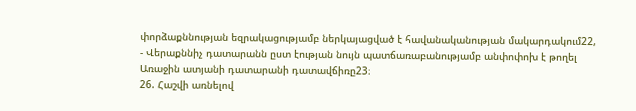փորձաքննության եզրակացությամբ ներկայացված է հավանականության մակարդակում22,
- Վերաքննիչ դատարանն ըստ էության նույն պատճառաբանությամբ անփոփոխ է թողել Առաջին ատյանի դատարանի դատավճիռը23։
26. Հաշվի առնելով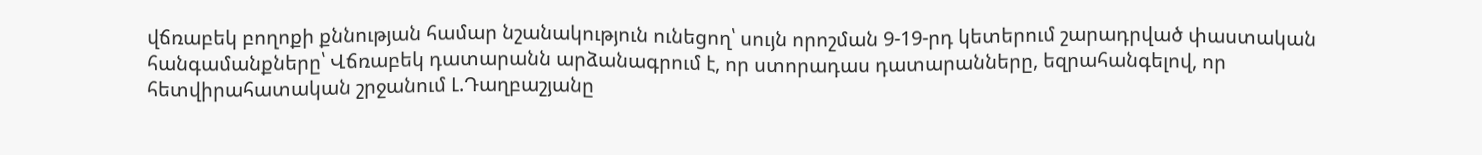վճռաբեկ բողոքի քննության համար նշանակություն ունեցող՝ սույն որոշման 9-19-րդ կետերում շարադրված փաստական հանգամանքները՝ Վճռաբեկ դատարանն արձանագրում է, որ ստորադաս դատարանները, եզրահանգելով, որ հետվիրահատական շրջանում Լ.Դաղբաշյանը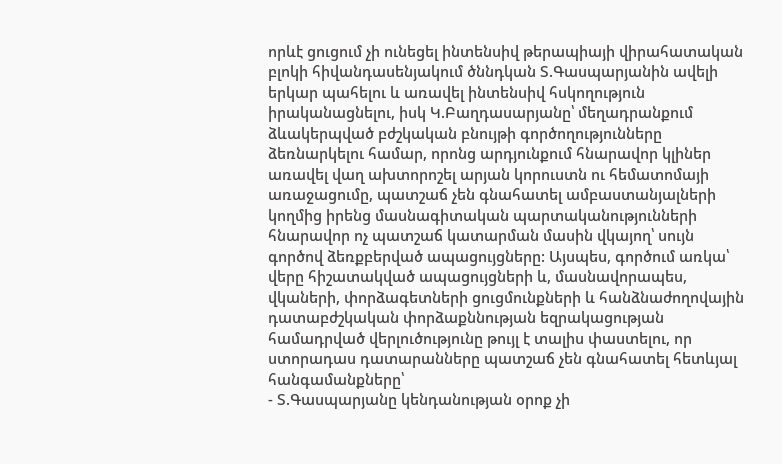որևէ ցուցում չի ունեցել ինտենսիվ թերապիայի վիրահատական բլոկի հիվանդասենյակում ծննդկան Տ.Գասպարյանին ավելի երկար պահելու և առավել ինտենսիվ հսկողություն իրականացնելու, իսկ Կ.Բաղդասարյանը՝ մեղադրանքում ձևակերպված բժշկական բնույթի գործողությունները ձեռնարկելու համար, որոնց արդյունքում հնարավոր կլիներ առավել վաղ ախտորոշել արյան կորուստն ու հեմատոմայի առաջացումը, պատշաճ չեն գնահատել ամբաստանյալների կողմից իրենց մասնագիտական պարտականությունների հնարավոր ոչ պատշաճ կատարման մասին վկայող՝ սույն գործով ձեռքբերված ապացույցները: Այսպես, գործում առկա՝ վերը հիշատակված ապացույցների և, մասնավորապես, վկաների, փորձագետների ցուցմունքների և հանձնաժողովային դատաբժշկական փորձաքննության եզրակացության համադրված վերլուծությունը թույլ է տալիս փաստելու, որ ստորադաս դատարանները պատշաճ չեն գնահատել հետևյալ հանգամանքները՝
- Տ.Գասպարյանը կենդանության օրոք չի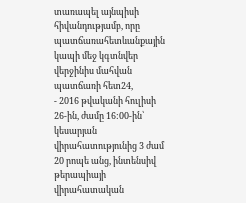տառապել այնպիսի հիվանդությամբ, որը պատճառահետևանքային կապի մեջ կգտնվեր վերջինիս մահվան պատճառի հետ24,
- 2016 թվականի հուլիսի 26-ին, ժամը 16:00-ին՝ կեսարյան վիրահատությունից 3 ժամ 20 րոպե անց, ինտենսիվ թերապիայի վիրահատական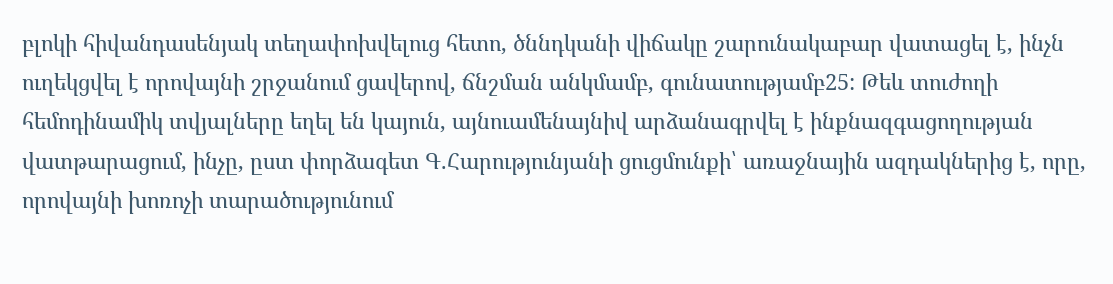բլոկի հիվանդասենյակ տեղափոխվելուց հետո, ծննդկանի վիճակը շարունակաբար վատացել է, ինչն ուղեկցվել է որովայնի շրջանում ցավերով, ճնշման անկմամբ, գունատությամբ25: Թեև տուժողի հեմոդինամիկ տվյալները եղել են կայուն, այնուամենայնիվ արձանագրվել է ինքնազգացողության վատթարացում, ինչը, ըստ փորձագետ Գ.Հարությունյանի ցուցմունքի՝ առաջնային ազդակներից է, որը, որովայնի խոռոչի տարածությունում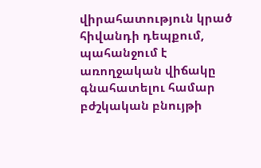վիրահատություն կրած հիվանդի դեպքում, պահանջում է առողջական վիճակը գնահատելու համար բժշկական բնույթի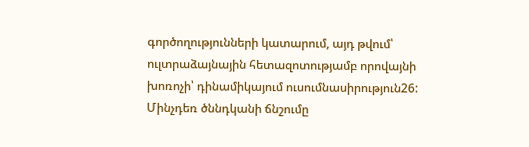գործողությունների կատարում, այդ թվում՝ ուլտրաձայնային հետազոտությամբ որովայնի խոռոչի՝ դինամիկայում ուսումնասիրություն26: Մինչդեռ ծննդկանի ճնշումը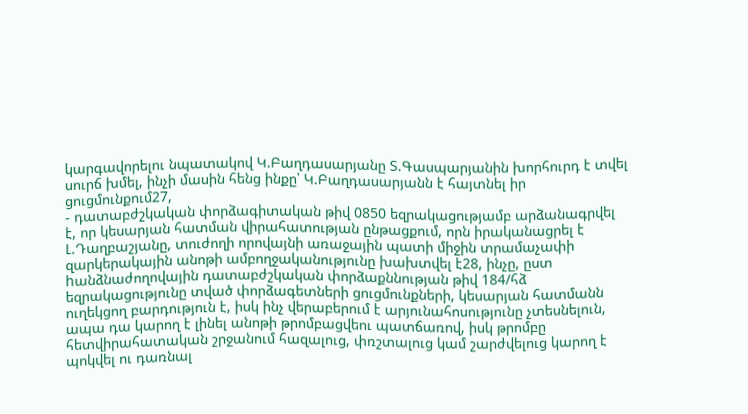կարգավորելու նպատակով Կ.Բաղդասարյանը Տ.Գասպարյանին խորհուրդ է տվել սուրճ խմել, ինչի մասին հենց ինքը՝ Կ.Բաղդասարյանն է հայտնել իր ցուցմունքում27,
- դատաբժշկական փորձագիտական թիվ 0850 եզրակացությամբ արձանագրվել է, որ կեսարյան հատման վիրահատության ընթացքում, որն իրականացրել է Լ.Դաղբաշյանը, տուժողի որովայնի առաջային պատի միջին տրամաչափի զարկերակային անոթի ամբողջականությունը խախտվել է28, ինչը, ըստ hանձնաժողովային դատաբժշկական փորձաքննության թիվ 184/հձ եզրակացությունը տված փորձագետների ցուցմունքների, կեսարյան հատմանն ուղեկցող բարդություն է, իսկ ինչ վերաբերում է արյունահոսությունը չտեսնելուն, ապա դա կարող է լինել անոթի թրոմբացվեու պատճառով, իսկ թրոմբը հետվիրահատական շրջանում հազալուց, փռշտալուց կամ շարժվելուց կարող է պոկվել ու դառնալ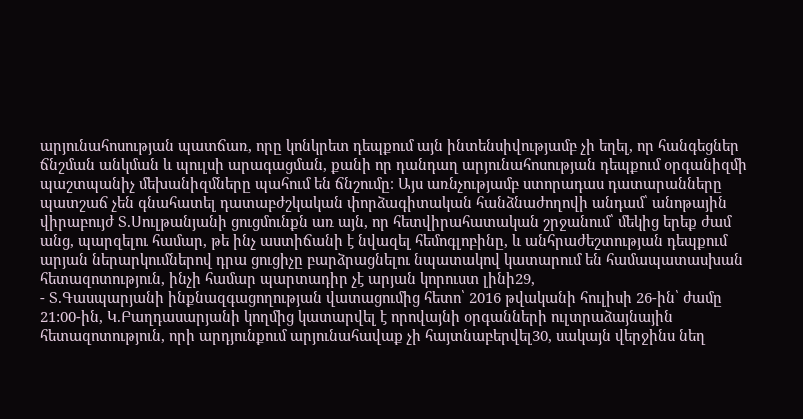արյունահոսության պատճառ, որը կոնկրետ դեպքում այն ինտենսիվությամբ չի եղել, որ հանգեցներ ճնշման անկման և պուլսի արագացման, քանի որ դանդաղ արյունահոսության դեպքում օրգանիզմի պաշտպանիչ մեխանիզմները պահում են ճնշումը։ Այս առնչությամբ ստորադաս դատարանները պատշաճ չեն գնահատել դատաբժշկական փորձագիտական հանձնաժողովի անդամ՝ անոթային վիրաբույժ Տ.Սուլթանյանի ցուցմունքն առ այն, որ հետվիրահատական շրջանում՝ մեկից երեք ժամ անց, պարզելու համար, թե ինչ աստիճանի է նվազել հեմոգլոբինը, և անհրաժեշտության դեպքում արյան ներարկումներով դրա ցուցիչը բարձրացնելու նպատակով կատարում են համապատասխան հետազոտություն, ինչի համար պարտադիր չէ արյան կորուստ լինի29,
- Տ.Գասպարյանի ինքնազգացողության վատացումից հետո՝ 2016 թվականի հուլիսի 26-ին՝ ժամը 21:00-ին, Կ.Բաղդասարյանի կողմից կատարվել է որովայնի օրգանների ուլտրաձայնային հետազոտություն, որի արդյունքում արյունահավաք չի հայտնաբերվել30, սակայն վերջինս նեղ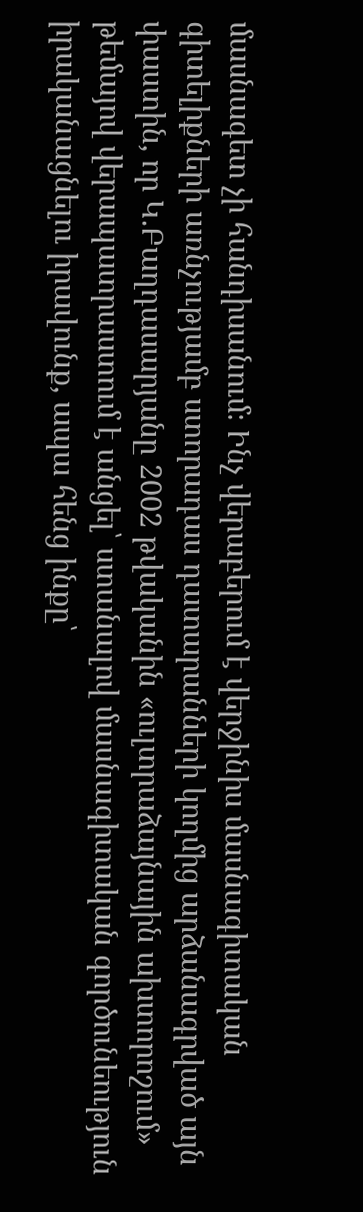մասնագետ չի հանդիսանում։ Ինչ վերաբերում է վերջինիս մասնագիտական գիտելիքների առնչությամբ ստորադաս դատարանների կողմից արձանագրված այն փաստին, որ Կ.Բաղդասարյանը 2002 թվականին «ուլտրաձայնային ախտորոշում» թեմայով վերապատրաստում է անցել՝ ստանալով մասնագիտական գործունեություն իրականացնելու իրավունք, ապա հենց ինքը՝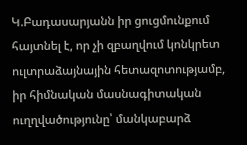Կ.Բադասարյանն իր ցուցմունքում հայտնել է, որ չի զբաղվում կոնկրետ ուլտրաձայնային հետազոտությամբ, իր հիմնական մասնագիտական ուղղվածությունը՝ մանկաբարձ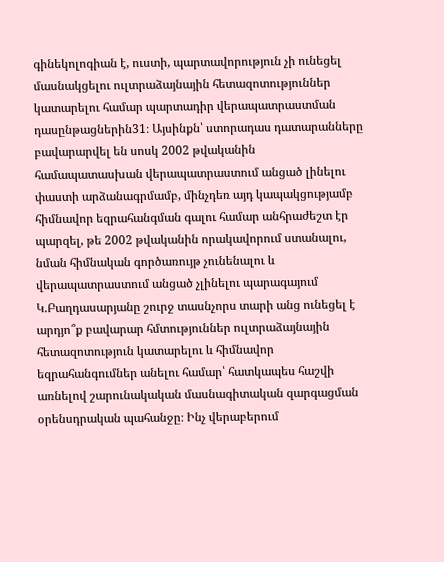գինեկոլոգիան է, ուստի, պարտավորություն չի ունեցել մասնակցելու ուլտրաձայնային հետազոտություններ կատարելու համար պարտադիր վերապատրաստման դասընթացներին31։ Այսինքն՝ ստորադաս դատարանները բավարարվել են սոսկ 2002 թվականին համապատասխան վերապատրաստում անցած լինելու փաստի արձանագրմամբ, մինչդեռ այդ կապակցությամբ հիմնավոր եզրահանգման գալու համար անհրաժեշտ էր պարզել, թե 2002 թվականին որակավորում ստանալու, նման հիմնական գործառույթ չունենալու և վերապատրաստում անցած չլինելու պարագայում Կ.Բաղդասարյանը շուրջ տասնչորս տարի անց ունեցել է արդյո՞ք բավարար հմտություններ ուլտրաձայնային հետազոտություն կատարելու և հիմնավոր եզրահանգումներ անելու համար՝ հատկապես հաշվի առնելով շարունակական մասնագիտական զարգացման օրենսդրական պահանջը։ Ինչ վերաբերում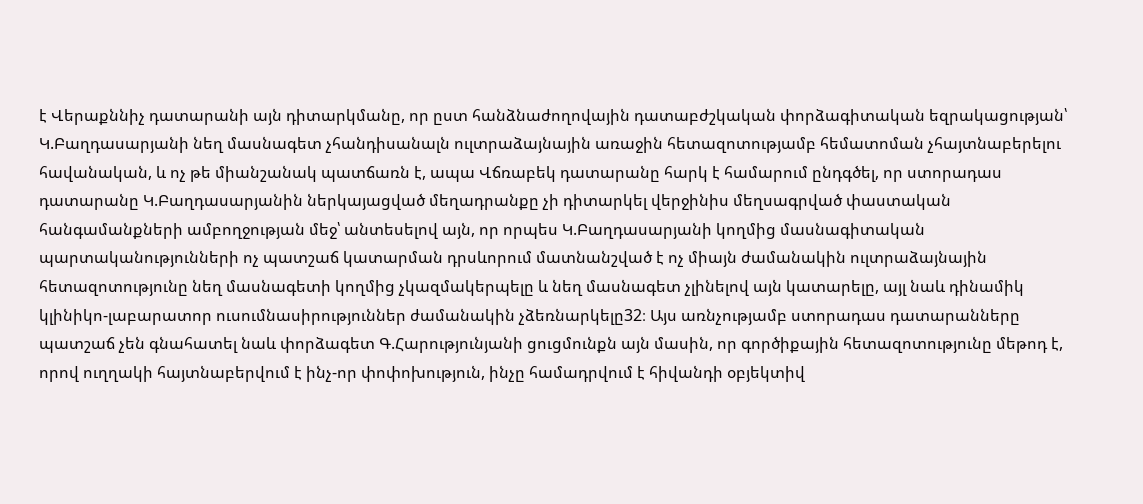է Վերաքննիչ դատարանի այն դիտարկմանը, որ ըստ հանձնաժողովային դատաբժշկական փորձագիտական եզրակացության՝ Կ.Բաղդասարյանի նեղ մասնագետ չհանդիսանալն ուլտրաձայնային առաջին հետազոտությամբ հեմատոման չհայտնաբերելու հավանական, և ոչ թե միանշանակ պատճառն է, ապա Վճռաբեկ դատարանը հարկ է համարում ընդգծել, որ ստորադաս դատարանը Կ.Բաղդասարյանին ներկայացված մեղադրանքը չի դիտարկել վերջինիս մեղսագրված փաստական հանգամանքների ամբողջության մեջ՝ անտեսելով այն, որ որպես Կ.Բաղդասարյանի կողմից մասնագիտական պարտականությունների ոչ պատշաճ կատարման դրսևորում մատնանշված է ոչ միայն ժամանակին ուլտրաձայնային հետազոտությունը նեղ մասնագետի կողմից չկազմակերպելը և նեղ մասնագետ չլինելով այն կատարելը, այլ նաև դինամիկ կլինիկո-լաբարատոր ուսումնասիրություններ ժամանակին չձեռնարկելը32։ Այս առնչությամբ ստորադաս դատարանները պատշաճ չեն գնահատել նաև փորձագետ Գ.Հարությունյանի ցուցմունքն այն մասին, որ գործիքային հետազոտությունը մեթոդ է, որով ուղղակի հայտնաբերվում է ինչ-որ փոփոխություն, ինչը համադրվում է հիվանդի օբյեկտիվ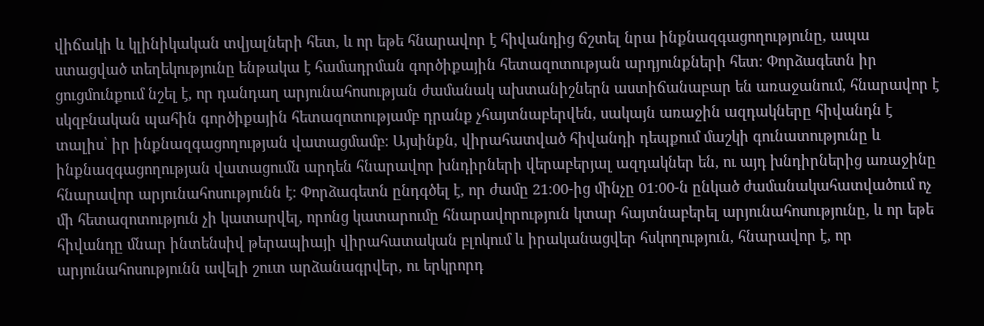վիճակի և կլինիկական տվյալների հետ, և որ եթե հնարավոր է հիվանդից ճշտել նրա ինքնազգացողությունը, ապա ստացված տեղեկությունը ենթակա է համադրման գործիքային հետազոտության արդյունքների հետ։ Փորձագետն իր ցուցմունքում նշել է, որ դանդաղ արյունահոսության ժամանակ ախտանիշներն աստիճանաբար են առաջանում, հնարավոր է սկզբնական պահին գործիքային հետազոտությամբ դրանք չհայտնաբերվեն, սակայն առաջին ազդակները հիվանդն է տալիս՝ իր ինքնազգացողության վատացմամբ։ Այսինքն, վիրահատված հիվանդի դեպքում մաշկի գունատությունը և ինքնազգացողության վատացումն արդեն հնարավոր խնդիրների վերաբերյալ ազդակներ են, ու այդ խնդիրներից առաջինը հնարավոր արյունահոսությունն է։ Փորձագետն ընդգծել է, որ ժամը 21։00-ից մինչը 01։00-ն ընկած ժամանակահատվածում ոչ մի հետազոտություն չի կատարվել, որոնց կատարումը հնարավորություն կտար հայտնաբերել արյունահոսությունը, և որ եթե հիվանդը մնար ինտենսիվ թերապիայի վիրահատական բլոկում և իրականացվեր հսկողություն, հնարավոր է, որ արյունահոսությունն ավելի շուտ արձանագրվեր, ու երկրորդ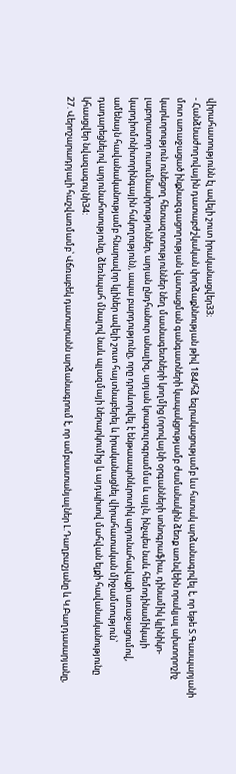վիրահատությունն էլ ավելի շուտ իրականացվեր33։
- Հանձնաժողովային դատաբժշկական փորձաքննության թիվ 184/հձ եզրակացությամբ ևս հստակ արձանագրվել է, որ եթե Տ.Գասպարյանի մոտ առաջացած ինքնազգացողության վատացման գանգատների կապակցությամբ ժամանակին ձեռք առնվեին որակյալ ախտորոշիչ կարևորություն ունեցող հետազոտություններ նեղ մասնագետների կողմից (որովայնի օրգանների սոնոգրաֆիա, դինամիկ կլինիկո-լաբորատոր ուսումնասիրություններ, արյան ընդհանուր անալիզ, արյան կոագուլոգրամմա և այլն, ինչպես նաև հեմոդինամիկայի կարդիոմոնիտորինգային հսկողություն), ապա բարդությունը, որը դրսևորվել է ենթաապոնևրոտիկ արյունահավաքի առաջացումով, ամենայն հավանականությամբ հնարավոր կլիներ ավելի շուտ հայտնաբերել և իրականացնել վիրահատական միջամտություն՝ դադարեցնելով արյունահոսությունը, ձեռնպահ մնալով նաև պլազմայի ներարկումից և այդպիսով մահվան ելքի հավանականությունը կհասցվեր նվազագույնի34:
27. Վերոշարադրյալի հաշվառմամբ՝ Վճռաբեկ դատարանն արձանագրում է, որ ամբաստանյալներ Լ.Դաղբաշյանը և Կ.Բաղդասարյանը,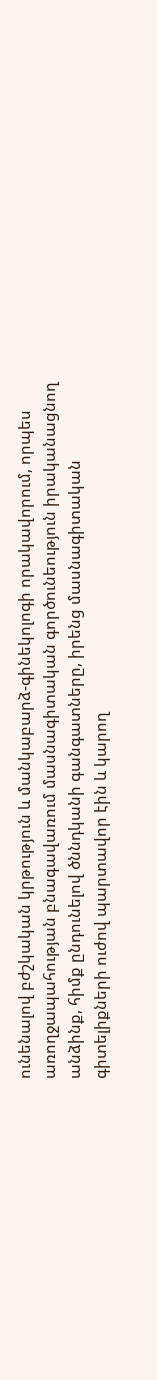ունենալով բժշկական կրթություն և մանկաբարձ-գինեկոլոգի որակավորում, որպես առողջապահության բնագավառում մասնագիտական գործունեություն իրականացնող անձինք, հիմք ընդունելով ծննդկանի գանգատները, իրենց մասնագիտական գիտելիքների ուժով պարտավոր էին և կարող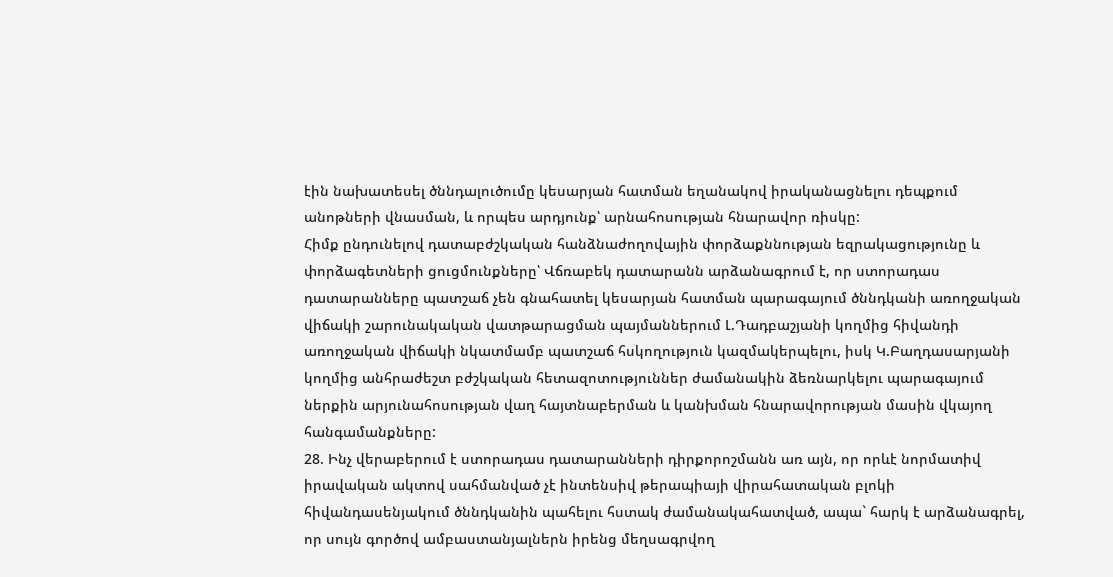էին նախատեսել ծննդալուծումը կեսարյան հատման եղանակով իրականացնելու դեպքում անոթների վնասման, և որպես արդյունք՝ արնահոսության հնարավոր ռիսկը:
Հիմք ընդունելով դատաբժշկական հանձնաժողովային փորձաքննության եզրակացությունը և փորձագետների ցուցմունքները՝ Վճռաբեկ դատարանն արձանագրում է, որ ստորադաս դատարանները պատշաճ չեն գնահատել կեսարյան հատման պարագայում ծննդկանի առողջական վիճակի շարունակական վատթարացման պայմաններում Լ.Դադբաշյանի կողմից հիվանդի առողջական վիճակի նկատմամբ պատշաճ հսկողություն կազմակերպելու, իսկ Կ.Բաղդասարյանի կողմից անհրաժեշտ բժշկական հետազոտություններ ժամանակին ձեռնարկելու պարագայում ներքին արյունահոսության վաղ հայտնաբերման և կանխման հնարավորության մասին վկայող հանգամանքները:
28. Ինչ վերաբերում է ստորադաս դատարանների դիրքորոշմանն առ այն, որ որևէ նորմատիվ իրավական ակտով սահմանված չէ ինտենսիվ թերապիայի վիրահատական բլոկի հիվանդասենյակում ծննդկանին պահելու հստակ ժամանակահատված, ապա` հարկ է արձանագրել, որ սույն գործով ամբաստանյալներն իրենց մեղսագրվող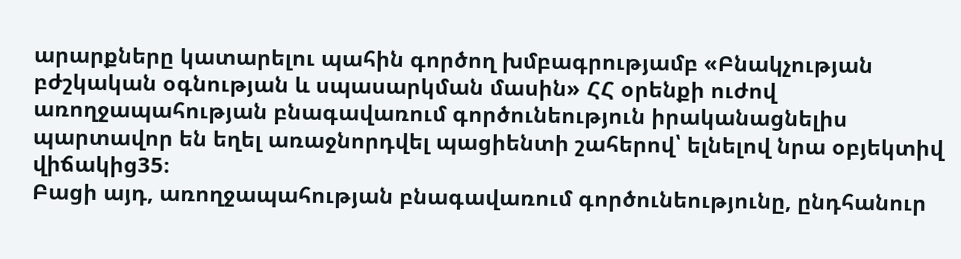արարքները կատարելու պահին գործող խմբագրությամբ «Բնակչության բժշկական օգնության և սպասարկման մասին» ՀՀ օրենքի ուժով առողջապահության բնագավառում գործունեություն իրականացնելիս պարտավոր են եղել առաջնորդվել պացիենտի շահերով՝ ելնելով նրա օբյեկտիվ վիճակից35։
Բացի այդ, առողջապահության բնագավառում գործունեությունը, ընդհանուր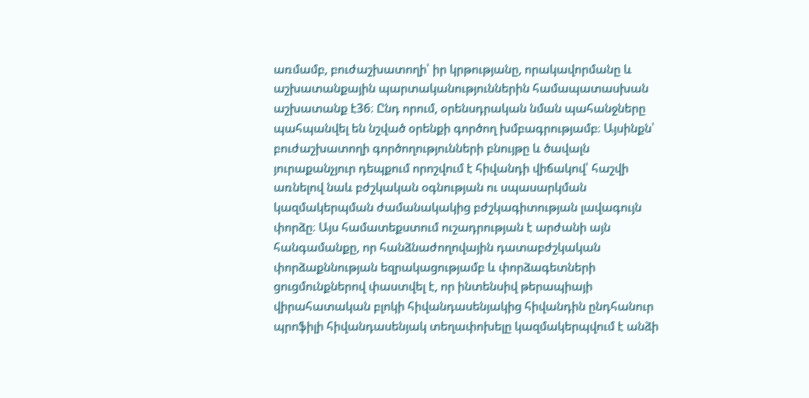առմամբ, բուժաշխատողի՝ իր կրթությանը, որակավորմանը և աշխատանքային պարտականություններին համապատասխան աշխատանք է36։ Ընդ որում, օրենսդրական նման պահանջները պահպանվել են նշված օրենքի գործող խմբագրությամբ։ Այսինքն՝ բուժաշխատողի գործողությունների բնույթը և ծավալն յուրաքանչյուր դեպքում որոշվում է հիվանդի վիճակով՝ հաշվի առնելով նաև բժշկական օգնության ու սպասարկման կազմակերպման ժամանակակից բժշկագիտության լավագույն փորձը։ Այս համատեքստում ուշադրության է արժանի այն հանգամանքը, որ հանձնաժողովային դատաբժշկական փորձաքննության եզրակացությամբ և փորձագետների ցուցմունքներով փաստվել է, որ ինտենսիվ թերապիայի վիրահատական բլոկի հիվանդասենյակից հիվանդին ընդհանուր պրոֆիլի հիվանդասենյակ տեղափոխելը կազմակերպվում է անձի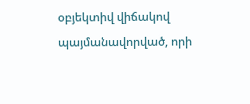օբյեկտիվ վիճակով պայմանավորված, որի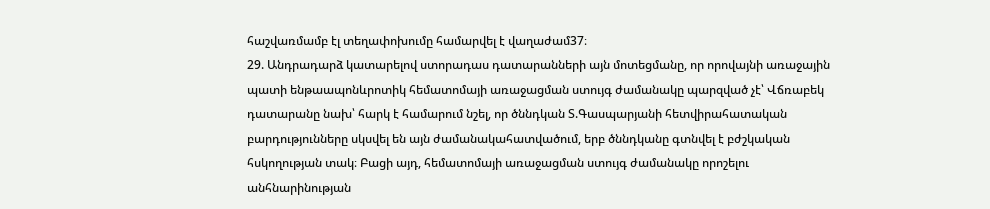հաշվառմամբ էլ տեղափոխումը համարվել է վաղաժամ37։
29. Անդրադարձ կատարելով ստորադաս դատարանների այն մոտեցմանը, որ որովայնի առաջային պատի ենթաապոնևրոտիկ հեմատոմայի առաջացման ստույգ ժամանակը պարզված չէ՝ Վճռաբեկ դատարանը նախ՝ հարկ է համարում նշել, որ ծննդկան Տ.Գասպարյանի հետվիրահատական բարդությունները սկսվել են այն ժամանակահատվածում, երբ ծննդկանը գտնվել է բժշկական հսկողության տակ։ Բացի այդ, հեմատոմայի առաջացման ստույգ ժամանակը որոշելու անհնարինության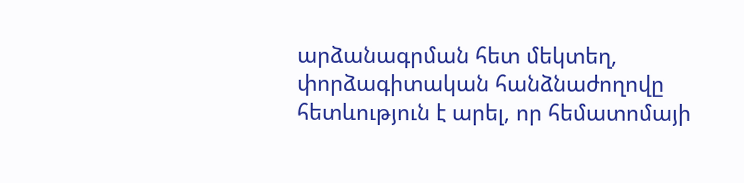արձանագրման հետ մեկտեղ, փորձագիտական հանձնաժողովը հետևություն է արել, որ հեմատոմայի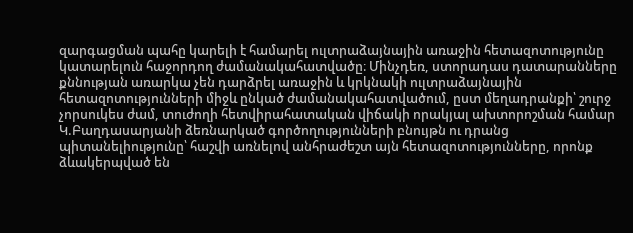զարգացման պահը կարելի է համարել ուլտրաձայնային առաջին հետազոտությունը կատարելուն հաջորդող ժամանակահատվածը։ Մինչդեռ, ստորադաս դատարանները քննության առարկա չեն դարձրել առաջին և կրկնակի ուլտրաձայնային հետազոտությունների միջև ընկած ժամանակահատվածում, ըստ մեղադրանքի՝ շուրջ չորսուկես ժամ, տուժողի հետվիրահատական վիճակի որակյալ ախտորոշման համար Կ.Բաղդասարյանի ձեռնարկած գործողությունների բնույթն ու դրանց պիտանելիությունը՝ հաշվի առնելով անհրաժեշտ այն հետազոտությունները, որոնք ձևակերպված են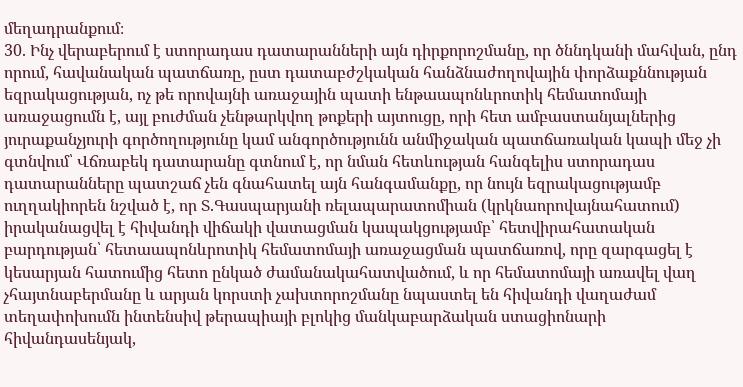մեղադրանքում։
30. Ինչ վերաբերում է ստորադաս դատարանների այն դիրքորոշմանը, որ ծննդկանի մահվան, ընդ որում, հավանական պատճառը, ըստ դատաբժշկական հանձնաժողովային փորձաքննության եզրակացության, ոչ թե որովայնի առաջային պատի ենթաապոնևրոտիկ հեմատոմայի առաջացումն է, այլ բուժման չենթարկվող թոքերի այտուցը, որի հետ ամբաստանյալներից յուրաքանչյուրի գործողությունը կամ անգործությունն անմիջական պատճառական կապի մեջ չի գտնվում՝ Վճռաբեկ դատարանը գտնում է, որ նման հետևության հանգելիս ստորադաս դատարանները պատշաճ չեն գնահատել այն հանգամանքը, որ նույն եզրակացությամբ ուղղակիորեն նշված է, որ Տ.Գասպարյանի ռելապարատոմիան (կրկնաորովայնահատում) իրականացվել է հիվանդի վիճակի վատացման կապակցությամբ՝ հետվիրահատական բարդության՝ հետաապոնևրոտիկ հեմատոմայի առաջացման պատճառով, որը զարգացել է կեսարյան հատումից հետո ընկած ժամանակահատվածում, և որ հեմատոմայի առավել վաղ չհայտնաբերմանը և արյան կորստի չախտորոշմանը նպաստել են հիվանդի վաղաժամ տեղափոխումն ինտենսիվ թերապիայի բլոկից մանկաբարձական ստացիոնարի հիվանդասենյակ,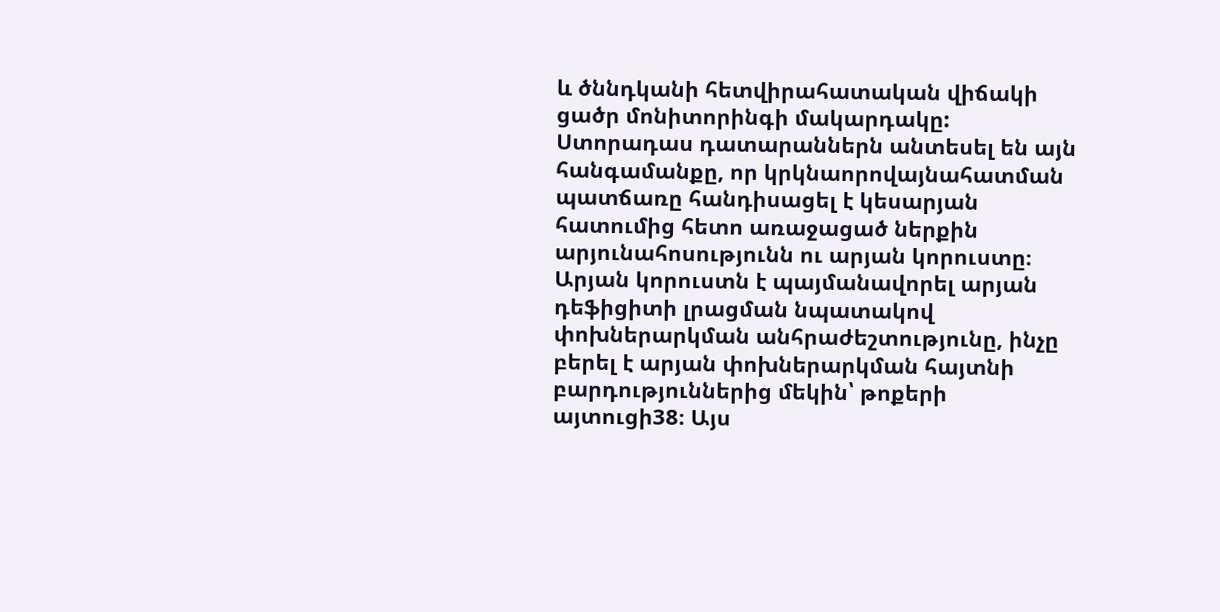և ծննդկանի հետվիրահատական վիճակի ցածր մոնիտորինգի մակարդակը:
Ստորադաս դատարաններն անտեսել են այն հանգամանքը, որ կրկնաորովայնահատման պատճառը հանդիսացել է կեսարյան հատումից հետո առաջացած ներքին արյունահոսությունն ու արյան կորուստը։ Արյան կորուստն է պայմանավորել արյան դեֆիցիտի լրացման նպատակով փոխներարկման անհրաժեշտությունը, ինչը բերել է արյան փոխներարկման հայտնի բարդություններից մեկին՝ թոքերի այտուցի38։ Այս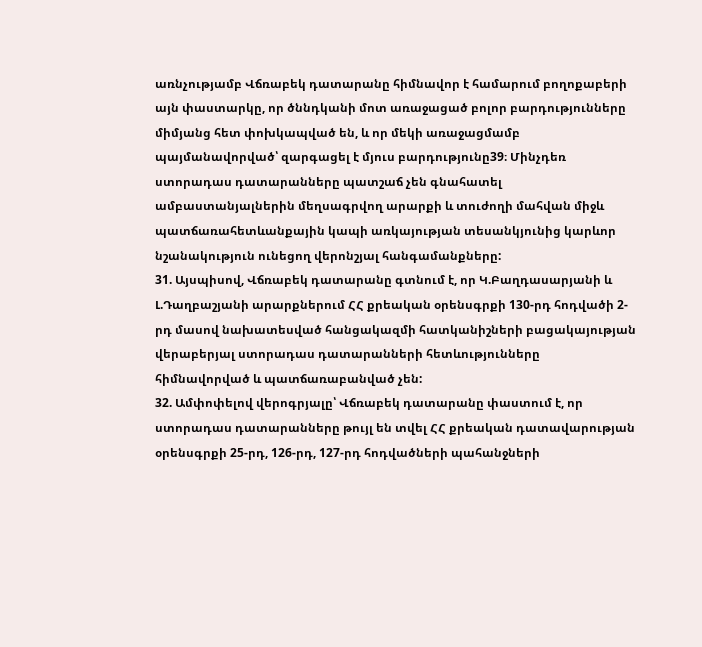առնչությամբ Վճռաբեկ դատարանը հիմնավոր է համարում բողոքաբերի այն փաստարկը, որ ծննդկանի մոտ առաջացած բոլոր բարդությունները միմյանց հետ փոխկապված են, և որ մեկի առաջացմամբ պայմանավորված՝ զարգացել է մյուս բարդությունը39։ Մինչդեռ ստորադաս դատարանները պատշաճ չեն գնահատել ամբաստանյալներին մեղսագրվող արարքի և տուժողի մահվան միջև պատճառահետևանքային կապի առկայության տեսանկյունից կարևոր նշանակություն ունեցող վերոնշյալ հանգամանքները:
31. Այսպիսով, Վճռաբեկ դատարանը գտնում է, որ Կ.Բաղդասարյանի և Լ.Դաղբաշյանի արարքներում ՀՀ քրեական օրենսգրքի 130-րդ հոդվածի 2-րդ մասով նախատեսված հանցակազմի հատկանիշների բացակայության վերաբերյալ ստորադաս դատարանների հետևությունները հիմնավորված և պատճառաբանված չեն:
32. Ամփոփելով վերոգրյալը՝ Վճռաբեկ դատարանը փաստում է, որ ստորադաս դատարանները թույլ են տվել ՀՀ քրեական դատավարության օրենսգրքի 25-րդ, 126-րդ, 127-րդ հոդվածների պահանջների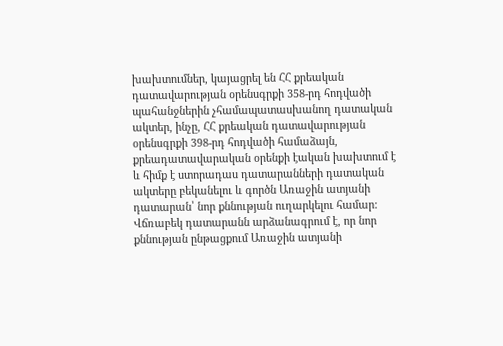խախտումներ, կայացրել են ՀՀ քրեական դատավարության օրենսգրքի 358-րդ հոդվածի պահանջներին չհամապատասխանող դատական ակտեր, ինչը, ՀՀ քրեական դատավարության օրենսգրքի 398-րդ հոդվածի համաձայն, քրեադատավարական օրենքի էական խախտում է և հիմք է ստորադաս դատարանների դատական ակտերը բեկանելու և գործն Առաջին ատյանի դատարան՝ նոր քննության ուղարկելու համար: Վճռաբեկ դատարանն արձանագրում է, որ նոր քննության ընթացքում Առաջին ատյանի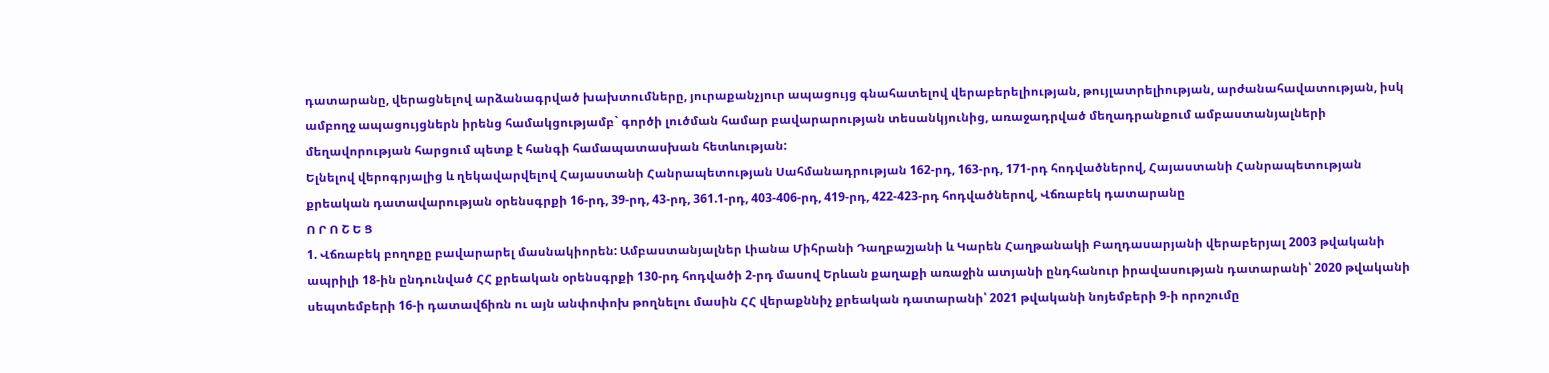դատարանը, վերացնելով արձանագրված խախտումները, յուրաքանչյուր ապացույց գնահատելով վերաբերելիության, թույլատրելիության, արժանահավատության, իսկ ամբողջ ապացույցներն իրենց համակցությամբ` գործի լուծման համար բավարարության տեսանկյունից, առաջադրված մեղադրանքում ամբաստանյալների մեղավորության հարցում պետք է հանգի համապատասխան հետևության:
Ելնելով վերոգրյալից և ղեկավարվելով Հայաստանի Հանրապետության Սահմանադրության 162-րդ, 163-րդ, 171-րդ հոդվածներով, Հայաստանի Հանրապետության քրեական դատավարության օրենսգրքի 16-րդ, 39-րդ, 43-րդ, 361.1-րդ, 403-406-րդ, 419-րդ, 422-423-րդ հոդվածներով, Վճռաբեկ դատարանը
Ո Ր Ո Շ Ե Ց
1. Վճռաբեկ բողոքը բավարարել մասնակիորեն: Ամբաստանյալներ Լիանա Միհրանի Դաղբաշյանի և Կարեն Հաղթանակի Բաղդասարյանի վերաբերյալ 2003 թվականի ապրիլի 18-ին ընդունված ՀՀ քրեական օրենսգրքի 130-րդ հոդվածի 2-րդ մասով Երևան քաղաքի առաջին ատյանի ընդհանուր իրավասության դատարանի՝ 2020 թվականի սեպտեմբերի 16-ի դատավճիռն ու այն անփոփոխ թողնելու մասին ՀՀ վերաքննիչ քրեական դատարանի՝ 2021 թվականի նոյեմբերի 9-ի որոշումը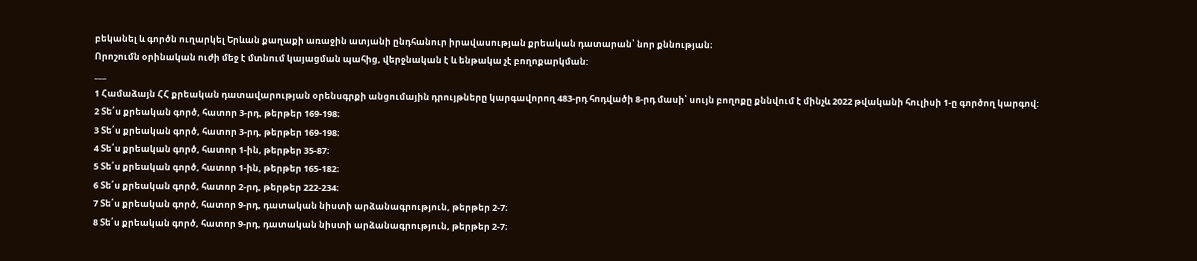բեկանել և գործն ուղարկել Երևան քաղաքի առաջին ատյանի ընդհանուր իրավասության քրեական դատարան՝ նոր քննության։
Որոշումն օրինական ուժի մեջ է մտնում կայացման պահից, վերջնական է և ենթակա չէ բողոքարկման:
___
1 Համաձայն ՀՀ քրեական դատավարության օրենսգրքի անցումային դրույթները կարգավորող 483-րդ հոդվածի 8-րդ մասի՝ սույն բողոքը քննվում է մինչև 2022 թվականի հուլիսի 1-ը գործող կարգով:
2 Տե՛ս քրեական գործ, հատոր 3-րդ, թերթեր 169-198։
3 Տե՛ս քրեական գործ, հատոր 3-րդ, թերթեր 169-198։
4 Տե՛ս քրեական գործ, հատոր 1-ին, թերթեր 35-87։
5 Տե՛ս քրեական գործ, հատոր 1-ին, թերթեր 165-182։
6 Տե՛ս քրեական գործ, հատոր 2-րդ, թերթեր 222-234։
7 Տե՛ս քրեական գործ, հատոր 9-րդ, դատական նիստի արձանագրություն, թերթեր 2-7։
8 Տե՛ս քրեական գործ, հատոր 9-րդ, դատական նիստի արձանագրություն, թերթեր 2-7։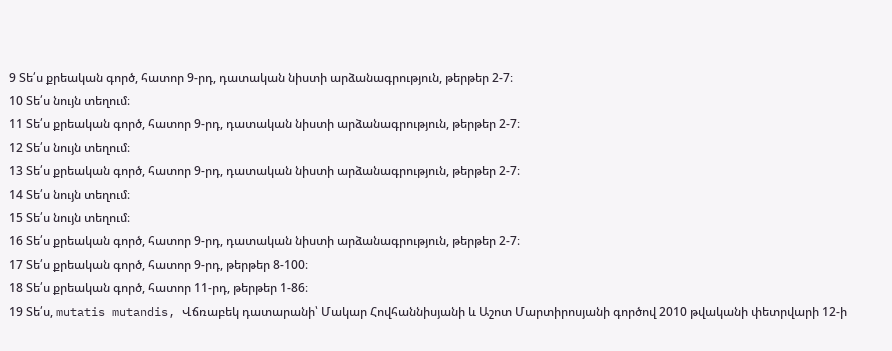9 Տե՛ս քրեական գործ, հատոր 9-րդ, դատական նիստի արձանագրություն, թերթեր 2-7։
10 Տե՛ս նույն տեղում։
11 Տե՛ս քրեական գործ, հատոր 9-րդ, դատական նիստի արձանագրություն, թերթեր 2-7։
12 Տե՛ս նույն տեղում։
13 Տե՛ս քրեական գործ, հատոր 9-րդ, դատական նիստի արձանագրություն, թերթեր 2-7։
14 Տե՛ս նույն տեղում։
15 Տե՛ս նույն տեղում։
16 Տե՛ս քրեական գործ, հատոր 9-րդ, դատական նիստի արձանագրություն, թերթեր 2-7։
17 Տե՛ս քրեական գործ, հատոր 9-րդ, թերթեր 8-100։
18 Տե՛ս քրեական գործ, հատոր 11-րդ, թերթեր 1-86։
19 Տե՛ս, mutatis mutandis, Վճռաբեկ դատարանի՝ Մակար Հովհաննիսյանի և Աշոտ Մարտիրոսյանի գործով 2010 թվականի փետրվարի 12-ի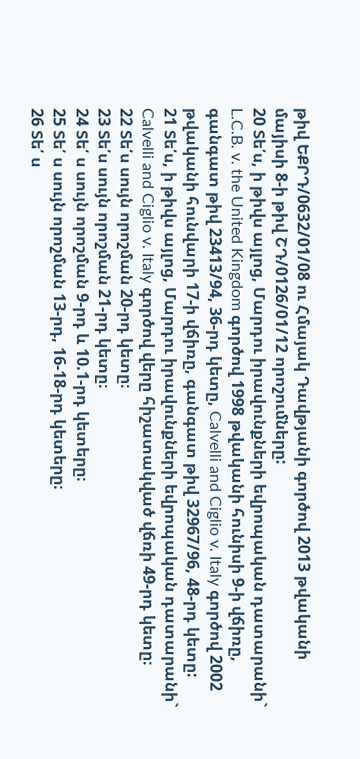թիվ ԵՔՐԴ/0632/01/08 ու Հմայակ Դավթյանի գործով 2013 թվականի մայիսի 8-ի թիվ ՇԴ/0126/01/12 որոշումները:
20 Տե՛ս, ի թիվս այլոց, Մարդու իրավունքների եվրոպական դատարանի` L.C.B. v. the United Kingdom գործով 1998 թվականի հունիսի 9-ի վճիռը, գանգատ թիվ 23413/94, 36-րդ կետը, Calvelli and Ciglio v. Italy գործով 2002 թվականի հունվարի 17-ի վճիռը, գանգատ թիվ 32967/96, 48-րդ կետը:
21 Տե՛ս, ի թիվս այլոց, Մարդու իրավունքների եվրոպական դատարանի` Calvelli and Ciglio v. Italy գործով վերը հիշատակված վճռի 49-րդ կետը։
22 Տե՛ս սույն որոշման 20-րդ կետը։
23 Տե՛ս սույն որոշման 21-րդ կետը։
24 Տե՛ ս սույն որոշման 9-րդ և 10.1-րդ կետերը։
25 Տե՛ ս սույն որոշման 13-րդ, 16-18-րդ կետերը։
26 Տե՛ ս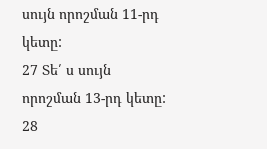սույն որոշման 11-րդ կետը:
27 Տե՛ ս սույն որոշման 13-րդ կետը:
28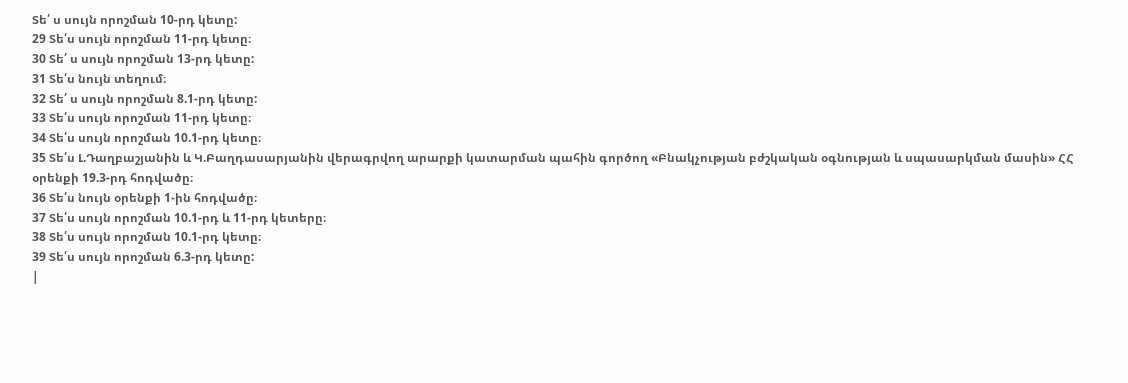Տե՛ ս սույն որոշման 10-րդ կետը:
29 Տե՛ս սույն որոշման 11-րդ կետը։
30 Տե՛ ս սույն որոշման 13-րդ կետը:
31 Տե՛ս նույն տեղում։
32 Տե՛ ս սույն որոշման 8.1-րդ կետը:
33 Տե՛ս սույն որոշման 11-րդ կետը։
34 Տե՛ս սույն որոշման 10.1-րդ կետը։
35 Տե՛ս Լ.Դաղբաշյանին և Կ.Բաղդասարյանին վերագրվող արարքի կատարման պահին գործող «Բնակչության բժշկական օգնության և սպասարկման մասին» ՀՀ օրենքի 19.3-րդ հոդվածը։
36 Տե՛ս նույն օրենքի 1-ին հոդվածը։
37 Տե՛ս սույն որոշման 10.1-րդ և 11-րդ կետերը։
38 Տե՛ս սույն որոշման 10.1-րդ կետը։
39 Տե՛ս սույն որոշման 6.3-րդ կետը:
|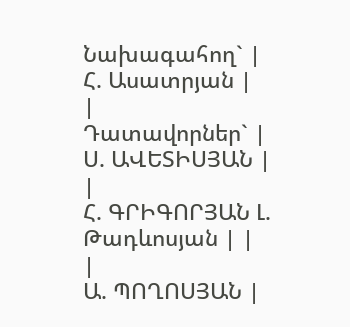Նախագահող` |
Հ. Ասատրյան |
|
Դատավորներ` |
Ս. ԱՎԵՏԻՍՅԱՆ |
|
Հ. ԳՐԻԳՈՐՅԱՆ Լ. Թադևոսյան | |
|
Ա. ՊՈՂՈՍՅԱՆ |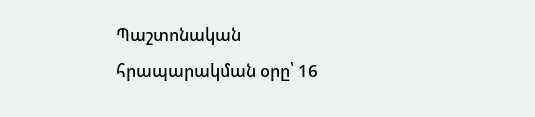Պաշտոնական հրապարակման օրը՝ 16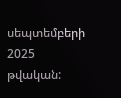սեպտեմբերի 2025 թվական: